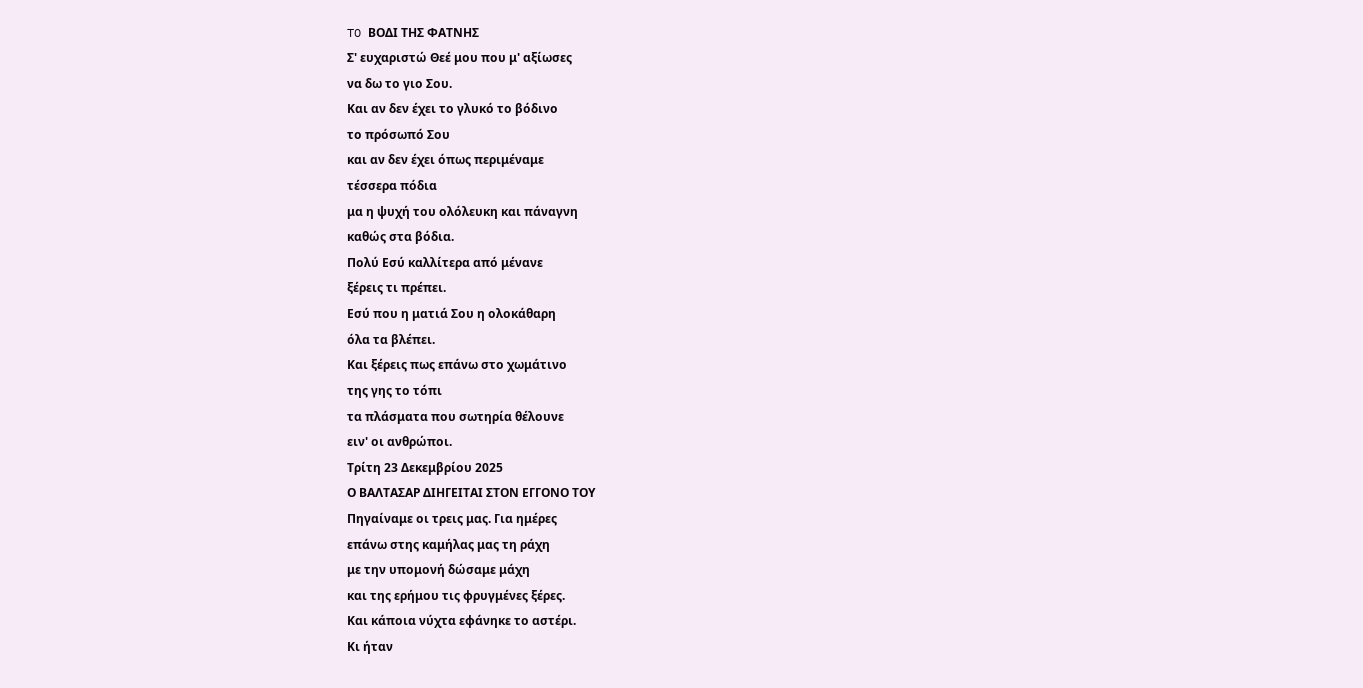TO ΒΟΔΙ ΤΗΣ ΦΑΤΝΗΣ
Σ' ευχαριστώ Θεέ μου που μ' αξίωσες
να δω το γιο Σου.
Και αν δεν έχει το γλυκό το βόδινο
το πρόσωπό Σου
και αν δεν έχει όπως περιμέναμε
τέσσερα πόδια
μα η ψυχή του ολόλευκη και πάναγνη
καθώς στα βόδια.
Πολύ Εσύ καλλίτερα από μένανε
ξέρεις τι πρέπει.
Εσύ που η ματιά Σου η ολοκάθαρη
όλα τα βλέπει.
Και ξέρεις πως επάνω στο χωμάτινο
της γης το τόπι
τα πλάσματα που σωτηρία θέλουνε
ειν' οι ανθρώποι.
Τρίτη 23 Δεκεμβρίου 2025
Ο ΒΑΛΤΑΣΑΡ ΔΙΗΓΕΙΤΑΙ ΣΤΟΝ ΕΓΓΟΝΟ ΤΟΥ
Πηγαίναμε οι τρεις μας. Για ημέρες
επάνω στης καμήλας μας τη ράχη
με την υπομονή δώσαμε μάχη
και της ερήμου τις φρυγμένες ξέρες.
Και κάποια νύχτα εφάνηκε το αστέρι.
Κι ήταν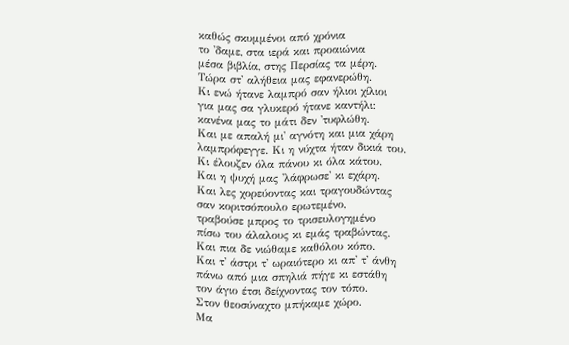καθώς σκυμμένοι από χρόνια
το 'δαμε, στα ιερά και προαιώνια
μέσα βιβλία, στης Περσίας τα μέρη.
Τώρα στ' αλήθεια μας εφανερώθη.
Κι ενώ ήτανε λαμπρό σαν ήλιοι χίλιοι
για μας σα γλυκερό ήτανε καντήλι:
κανένα μας το μάτι δεν 'τυφλώθη.
Και με απαλή μι' αγνότη και μια χάρη
λαμπρόφεγγε. Κι η νύχτα ήταν δικιά του.
Κι έλουζεν όλα πάνου κι όλα κάτου.
Και η ψυχή μας 'λάφρωσε' κι εχάρη.
Και λες χορεύοντας και τραγουδώντας
σαν κοριτσόπουλο ερωτεμένο,
τραβούσε μπρος το τρισευλογημένο
πίσω του άλαλους κι εμάς τραβώντας.
Και πια δε νιώθαμε καθόλου κόπο.
Και τ' άστρι τ' ωραιότερο κι απ' τ' άνθη
πάνω από μια σπηλιά πήγε κι εστάθη
τον άγιο έτσι δείχνοντας τον τόπο.
Στον θεοσύναχτο μπήκαμε χώρο.
Μα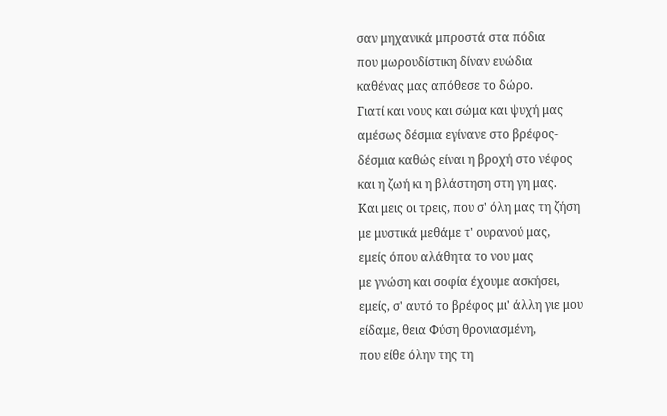σαν μηχανικά μπροστά στα πόδια
που μωρουδίστικη δίναν ευώδια
καθένας μας απόθεσε το δώρο.
Γιατί και νους και σώμα και ψυχή μας
αμέσως δέσμια εγίνανε στο βρέφος-
δέσμια καθώς είναι η βροχή στο νέφος
και η ζωή κι η βλάστηση στη γη μας.
Και μεις οι τρεις, που σ' όλη μας τη ζήση
με μυστικά μεθάμε τ' ουρανού μας,
εμείς όπου αλάθητα το νου μας
με γνώση και σοφία έχουμε ασκήσει,
εμείς, σ' αυτό το βρέφος μι' άλλη γιε μου
είδαμε, θεια Φύση θρονιασμένη,
που είθε όλην της τη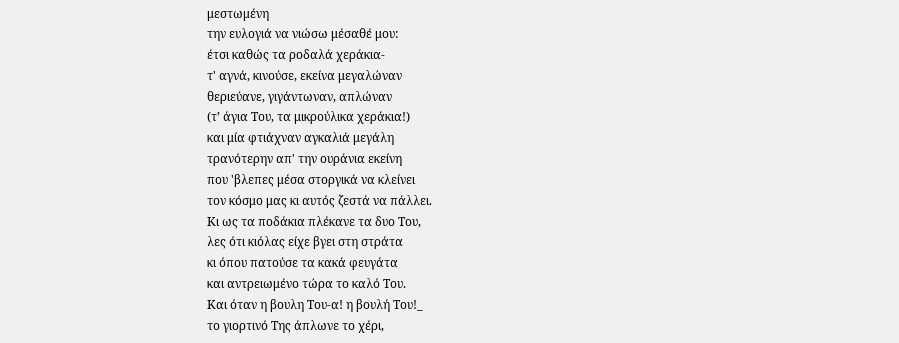μεστωμένη
την ευλογιά να νιώσω μέσαθέ μου:
έτσι καθώς τα ροδαλά χεράκια-
τ' αγνά, κινούσε, εκείνα μεγαλώναν
θεριεύανε, γιγάντωναν, απλώναν
(τ’ άγια Του, τα μικρούλικα χεράκια!)
και μία φτιάχναν αγκαλιά μεγάλη
τρανότερην απ' την ουράνια εκείνη
που 'βλεπες μέσα στοργικά να κλείνει
τον κόσμο μας κι αυτός ζεστά να πάλλει.
Κι ως τα ποδάκια πλέκανε τα δυο Του,
λες ότι κιόλας είχε βγει στη στράτα
κι όπου πατούσε τα κακά φευγάτα
και αντρειωμένο τώρα το καλό Του.
Και όταν η βουλη Του-α! η βουλή Του!_
το γιορτινό Της άπλωνε το χέρι,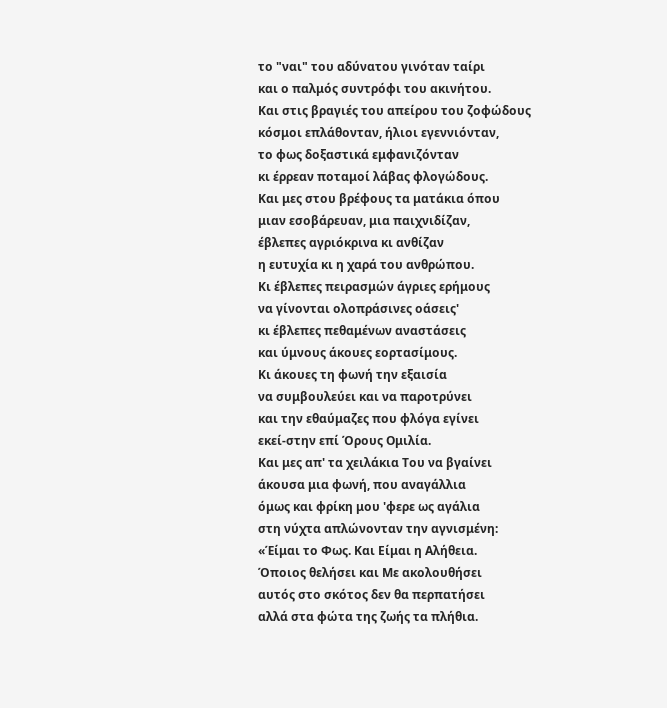το "ναι" του αδύνατου γινόταν ταίρι
και ο παλμός συντρόφι του ακινήτου.
Και στις βραγιές του απείρου του ζοφώδους
κόσμοι επλάθονταν, ήλιοι εγεννιόνταν,
το φως δοξαστικά εμφανιζόνταν
κι έρρεαν ποταμοί λάβας φλογώδους.
Και μες στου βρέφους τα ματάκια όπου
μιαν εσοβάρευαν, μια παιχνιδίζαν,
έβλεπες αγριόκρινα κι ανθίζαν
η ευτυχία κι η χαρά του ανθρώπου.
Κι έβλεπες πειρασμών άγριες ερήμους
να γίνονται ολοπράσινες οάσεις'
κι έβλεπες πεθαμένων αναστάσεις
και ύμνους άκουες εορτασίμους.
Κι άκουες τη φωνή την εξαισία
να συμβουλεύει και να παροτρύνει
και την εθαύμαζες που φλόγα εγίνει
εκεί-στην επί Όρους Ομιλία.
Και μες απ' τα χειλάκια Του να βγαίνει
άκουσα μια φωνή, που αναγάλλια
όμως και φρίκη μου 'φερε ως αγάλια
στη νύχτα απλώνονταν την αγνισμένη:
«Έίμαι το Φως. Και Είμαι η Αλήθεια.
Όποιος θελήσει και Με ακολουθήσει
αυτός στο σκότος δεν θα περπατήσει
αλλά στα φώτα της ζωής τα πλήθια.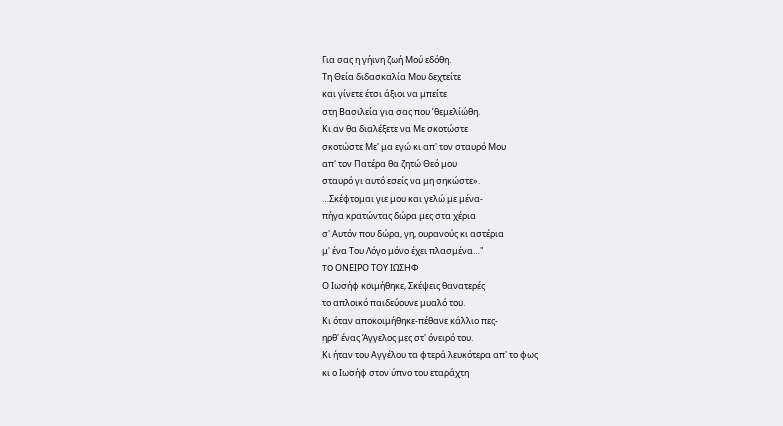Για σας η γήινη ζωή Μού εδόθη.
Τη Θεία διδασκαλία Μου δεχτείτε
και γίνετε έτσι άξιοι να μπείτε
στη Βασιλεία για σας που ’θεμελίώθη.
Κι αν θα διαλέξετε να Με σκοτώστε
σκοτώστε Με' μα εγώ κι απ' τον σταυρό Μου
απ' τον Πατέρα θα ζητώ Θεό μου
σταυρό γι αυτό εσείς να μη σηκώστε».
…Σκέφτομαι γιε μου και γελώ με μένα-
πήγα κρατώντας δώρα μες στα χέρια
σ' Αυτόν που δώρα, γη, ουρανούς κι αστέρια
μ' ένα Του Λόγο μόνο έχει πλασμένα…"
TO ΟΝΕΙΡΟ ΤΟΥ ΙΩΣΗΦ
Ο Ιωσήφ κοιμήθηκε, Σκέψεις θανατερές
το απλοικό παιδεύουνε μυαλό του.
Κι όταν αποκοιμήθηκε-πέθανε κάλλιο πες-
ηρθ' ένας Άγγελος μες στ' όνειρό του.
Κι ήταν του Αγγέλου τα φτερά λευκότερα απ' το φως
κι ο Ιωσήφ στον ύπνο του εταράχτη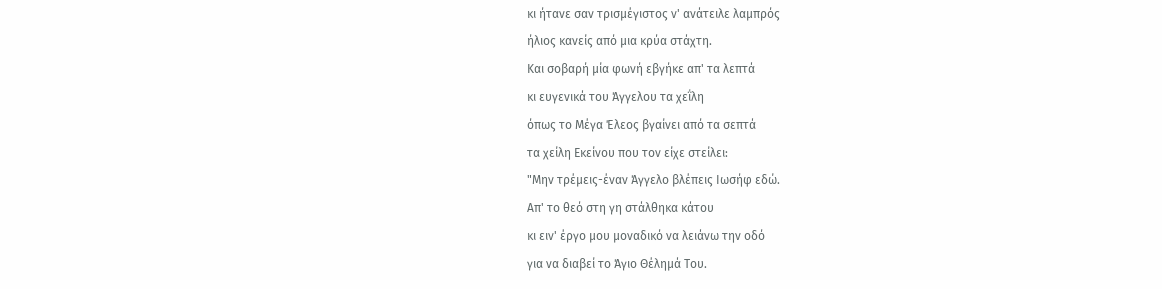κι ήτανε σαν τρισμέγιστος ν' ανάτειλε λαμπρός
ήλιος κανείς από μια κρύα στάχτη.
Και σοβαρή μία φωνή εβγήκε απ' τα λεπτά
κι ευγενικά του Άγγελου τα χεΐλη
όπως το Μέγα Έλεος βγαίνει από τα σεπτά
τα χείλη Εκείνου που τον είχε στείλει:
"Μην τρέμεις-έναν Άγγελο βλέπεις Ιωσήφ εδώ.
Απ' το θεό στη γη στάλθηκα κάτου
κι ειν' έργο μου μοναδικό να λειάνω την οδό
για να διαβεί το Άγιο Θέλημά Του.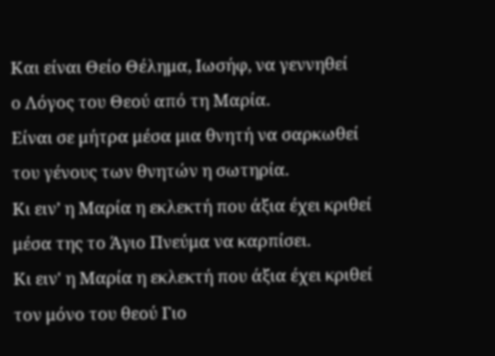Και είναι Θείο Θέλημα, Ιωσήφ, να γεννηθεί
ο Λόγος του Θεού από τη Μαρία.
Είναι σε μήτρα μέσα μια θνητή να σαρκωθεί
του γένους των θνητών η σωτηρία.
Κι ειν’ η Μαρία η εκλεκτή που άξια έχει κριθεί
μέσα της το Άγιο Πνεύμα να καρπίσει.
Κι ειν' η Μαρία η εκλεκτή που άξια έχει κριθεί
τον μόνο του θεού Γιο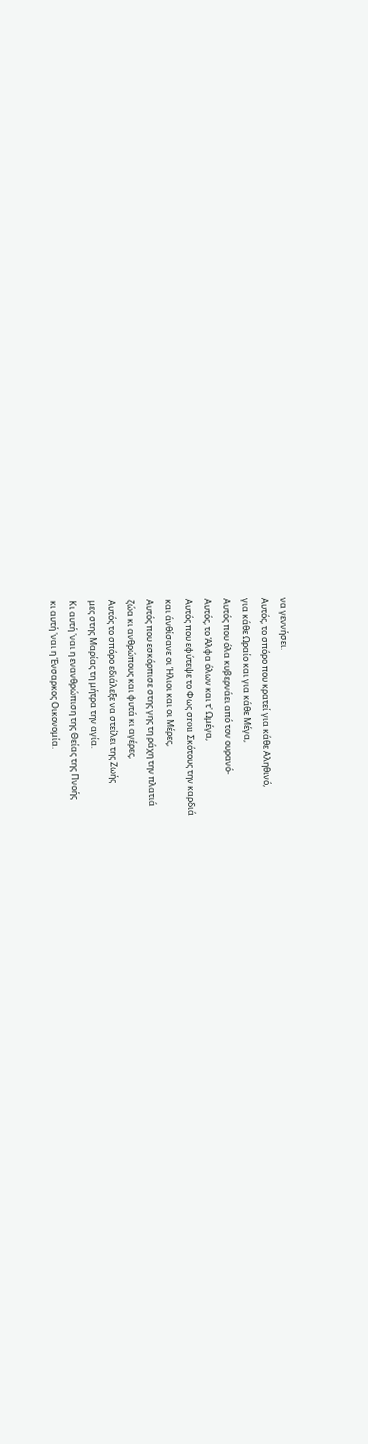να γεννήσει.
Αυτός, το σπόρο που κρατεί για κάθε Αληθινό,
για κάθε Ωραίο και για κάθε Μέγα,
Αυτός που όλα κυβερνάει από τον ουρανό-
Αυτός, το Άλφα όλων και τ' Ωμέγα,
Αυτός που εφύτεψε το Φως σrou Σκότους την καρδιά
και άνθίσανε οι Ήλιοι και οι Μέρες,
Αυτός που εσκόρπισε στης γης τη ράχη την πλατιά
ζώα κι ανθρώπους και φυτά κι αγέρες,
Αυτός το σπόρο εδιάλεξε να στείλει της Ζωής
μες στης Μαρίας τη μήτρα την αγία.
Κι αυτή 'ναι η ενανθρώπιση της Θείας της Πνοής
κι αυτή 'ναι η Ένσαρκος Οικονομία.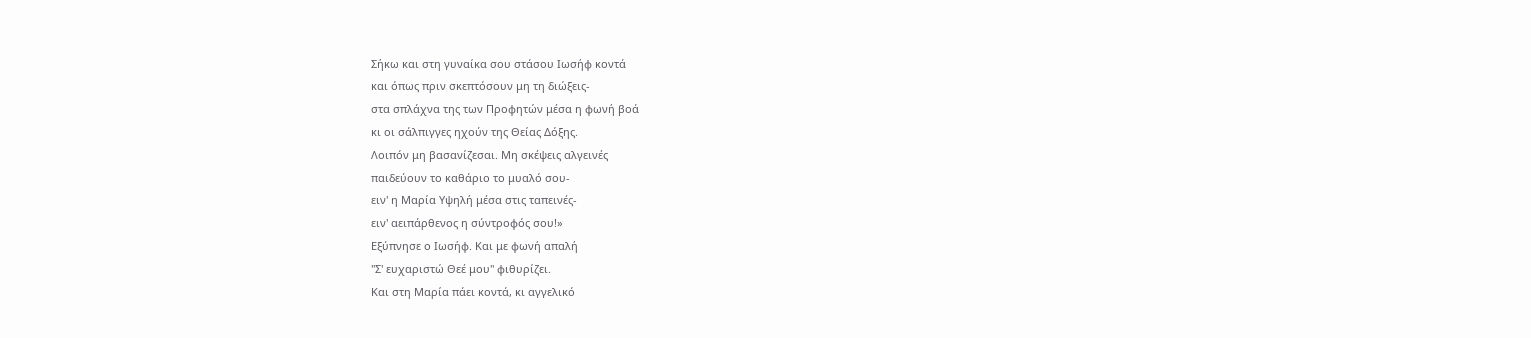Σήκω και στη γυναίκα σου στάσου Ιωσήφ κοντά
και όπως πριν σκεπτόσουν μη τη διώξεις-
στα σπλάχνα της των Προφητών μέσα η φωνή βοά
κι οι σάλπιγγες ηχούν της Θείας Δόξης.
Λοιπόν μη βασανίζεσαι. Μη σκέψεις αλγεινές
παιδεύουν το καθάριο το μυαλό σου-
ειν' η Μαρία Υψηλή μέσα στις ταπεινές-
ειν' αειπάρθενος η σύντροφός σου!»
Εξύπνησε ο Ιωσήφ. Και με φωνή απαλή
"Σ' ευχαριστώ Θεέ μου" φιθυρίζει.
Και στη Μαρία πάει κοντά, κι αγγελικό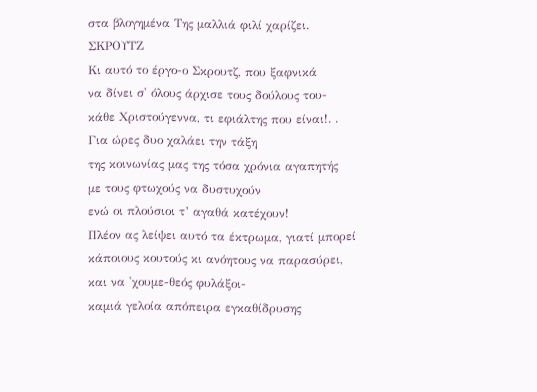στα βλογημένα Της μαλλιά φιλί χαρίζει.
ΣΚΡΟΥΤΖ
Κι αυτό το έργο-ο Σκρουτζ, που ξαφνικά
να δίνει σ' όλους άρχισε τους δούλους του-
κάθε Χριστούγεννα, τι εφιάλτης που είναι!. .
Για ώρες δυο χαλάει την τάξη
της κοινωνίας μας της τόσα χρόνια αγαπητής
με τους φτωχούς να δυστυχούν
ενώ οι πλούσιοι τ’ αγαθά κατέχουν!
Πλέον ας λείψει αυτό τα έκτρωμα, γιατί μπορεί
κάποιους κουτούς κι ανόητους να παρασύρει,
και να 'χουμε-θεός φυλάξοι-
καμιά γελοία απόπειρα εγκαθίδρυσης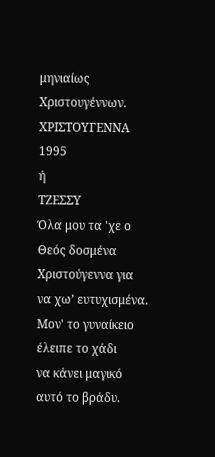μηνιαίως Χριστουγέννων.
ΧΡΙΣΤΟΥΓΕΝΝΑ 1995
ή
ΤΖΕΣΣΥ
Όλα μου τα 'χε ο Θεός δοσμένα
Χριστούγεννα για να χω’ ευτυχισμένα.
Μον' το γυναίκειο έλειπε το χάδι
να κάνει μαγικό αυτό το βράδυ.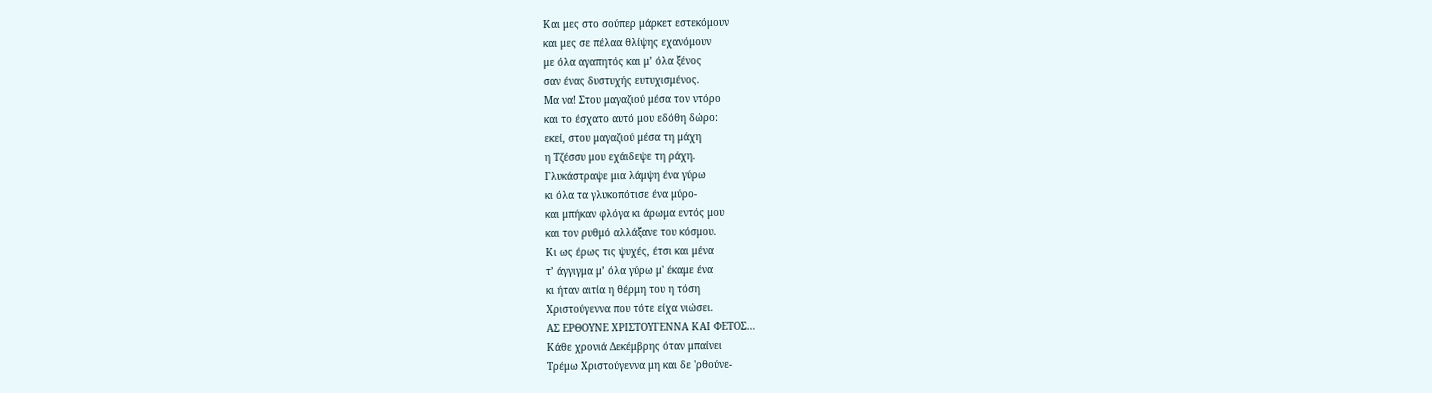Και μες στο σούπερ μάρκετ εστεκόμουν
και μες σε πέλαα θλίψης εχανόμουν
με όλα αγαπητός και μ’ όλα ξένος
σαν ένας δυστυχής ευτυχισμένος.
Μα να! Στου μαγαζιού μέσα τον ντόρο
και το έσχατο αυτό μου εδόθη δώρο:
εκεί, στου μαγαζιού μέσα τη μάχη
η Τζέσσυ μου εχάιδεψε τη ράχη.
Γλυκάστραψε μια λάμψη ένα γύρω
κι όλα τα γλυκοπότισε ένα μύρο-
και μπήκαν φλόγα κι άρωμα εντός μου
και τον ρυθμό αλλάξανε του κόσμου.
Κι ως έρως τις ψυχές, έτσι και μένα
τ’ άγγιγμα μ’ όλα γύρω μ' έκαμε ένα
κι ήταν αιτία η θέρμη του η τόση
Χριστούγεννα που τότε είχα νιώσει.
ΑΣ ΕΡΘΟΥΝΕ ΧΡΙΣΤΟΥΓΕΝΝΑ ΚΑΙ ΦΕΤΟΣ…
Κάθε χρονιά Δεκέμβρης όταν μπαίνει
Τρέμω Χριστούγεννα μη και δε 'ρθούνε-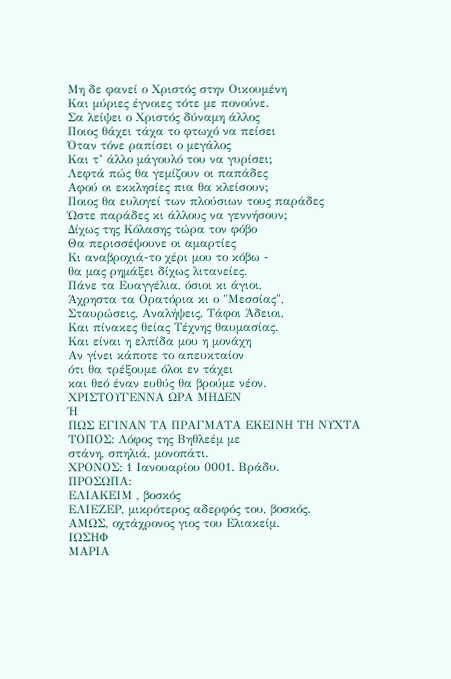Μη δε φανεί ο Χριστός στην Οικουμένη
Και μύριες έγνοιες τότε με πονούνε.
Σα λείψει ο Χριστός δύναμη άλλος
Ποιος θάχει τάχα το φτωχό να πείσει
Όταν τόνε ραπίσει ο μεγάλος
Και τ’ άλλο μάγουλό του να γυρίσει;
Λεφτά πώς θα γεμίζουν οι παπάδες
Αφού οι εκκλησίες πια θα κλείσουν;
Ποιος θα ευλογεί των πλούσιων τους παράδες
Ώστε παράδες κι άλλους να γεννήσουν;
Δίχως της Κόλασης τώρα τον φόβο
Θα περισσέψουνε οι αμαρτίες
Κι αναβροχιά-το χέρι μου το κόβω -
θα μας ρημάξει δίχως λιτανείες.
Πάνε τα Ευαγγέλια, όσιοι κι άγιοι,
Άχρηστα τα Ορατόρια κι ο "Μεσσίας",
Σταυρώσεις, Αναλήψεις, Τάφοι Άδειοι,
Και πίνακες θείας Τέχνης θαυμασίας.
Και είναι η ελπίδα μου η μονάχη
Αν γίνει κάποτε το απευκταίον
ότι θα τρέξουμε όλοι εν τάχει
και θεό έναν ευθύς θα βρούμε νέον.
ΧΡΙΣΤΟΥΓΕΝΝΑ ΩΡΑ ΜΗΔΕΝ
Ή
ΠΩΣ ΕΓΙΝΑΝ ΤΑ ΠΡΑΓΜΑΤΑ ΕΚΕΙΝΗ ΤΗ ΝΥΧΤΑ
ΤΟΠΟΣ: Λόφος της Βηθλεέμ με
στάνη, σπηλιά, μονοπάτι.
ΧΡΟΝΟΣ: 1 Ιανουαρίου 0001. Βράδυ.
ΠΡΟΣΩΠΑ:
ΕΛΙΑΚΕΙΜ , βοσκός
ΕΛΙΕΖΕΡ, μικρότερος αδερφός του, βοσκός.
ΑΜΩΣ, οχτάχρονος γιος του Ελιακείμ.
ΙΩΣΗΦ
ΜΑΡΙΑ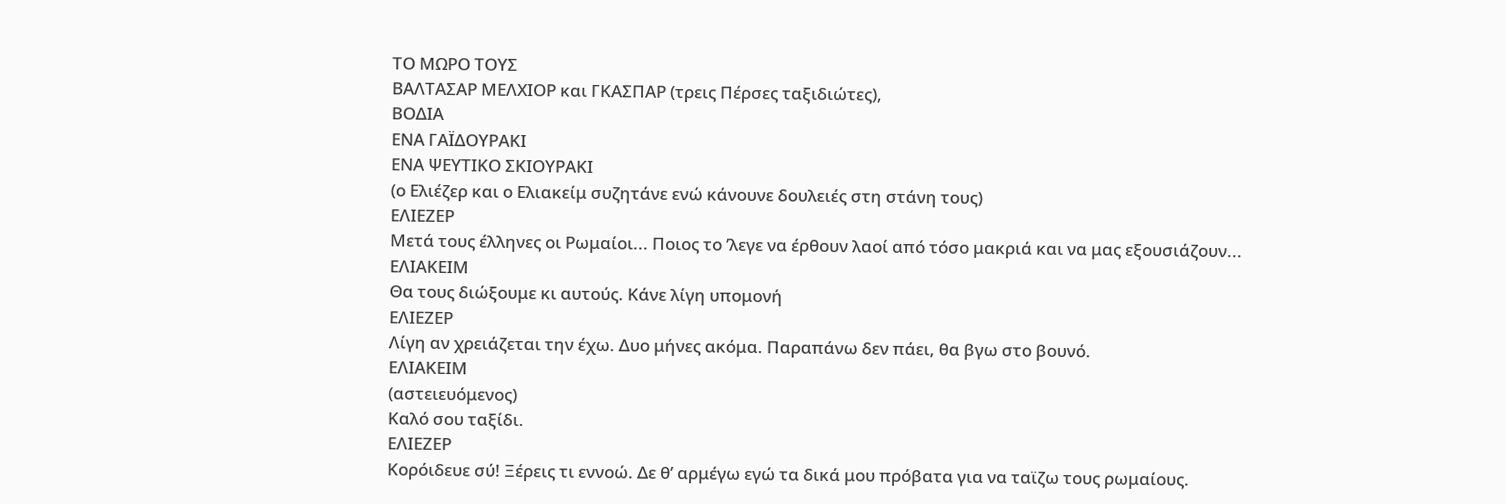ΤΟ ΜΩΡΟ ΤΟΥΣ
ΒΑΛΤΑΣΑΡ ΜΕΛΧΙΟΡ και ΓΚΑΣΠΑΡ (τρεις Πέρσες ταξιδιώτες),
ΒΟΔΙΑ
ΕΝΑ ΓΑΪΔΟΥΡΑΚΙ
ΕΝΑ ΨΕΥΤΙΚΟ ΣΚΙΟΥΡΑΚΙ
(ο Ελιέζερ και ο Ελιακείμ συζητάνε ενώ κάνουνε δουλειές στη στάνη τους)
ΕΛΙΕΖΕΡ
Μετά τους έλληνες οι Ρωμαίοι... Ποιος το ’λεγε να έρθουν λαοί από τόσο μακριά και να μας εξουσιάζουν...
ΕΛΙΑΚΕΙΜ
Θα τους διώξουμε κι αυτούς. Κάνε λίγη υπομονή
ΕΛΙΕΖΕΡ
Λίγη αν χρειάζεται την έχω. Δυο μήνες ακόμα. Παραπάνω δεν πάει, θα βγω στο βουνό.
ΕΛΙΑΚΕΙΜ
(αστειευόμενος)
Καλό σου ταξίδι.
ΕΛΙΕΖΕΡ
Κορόιδευε σύ! Ξέρεις τι εννοώ. Δε θ’ αρμέγω εγώ τα δικά μου πρόβατα για να ταϊζω τους ρωμαίους.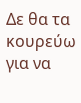Δε θα τα κουρεύω για να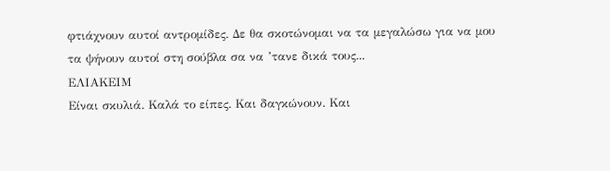φτιάχνουν αυτοί αντρομίδες. Δε θα σκοτώνομαι να τα μεγαλώσω για να μου τα ψήνουν αυτοί στη σούβλα σα να ’τανε δικά τους...
ΕΛΙΑΚΕΙΜ
Είναι σκυλιά. Καλά το είπες. Και δαγκώνουν. Και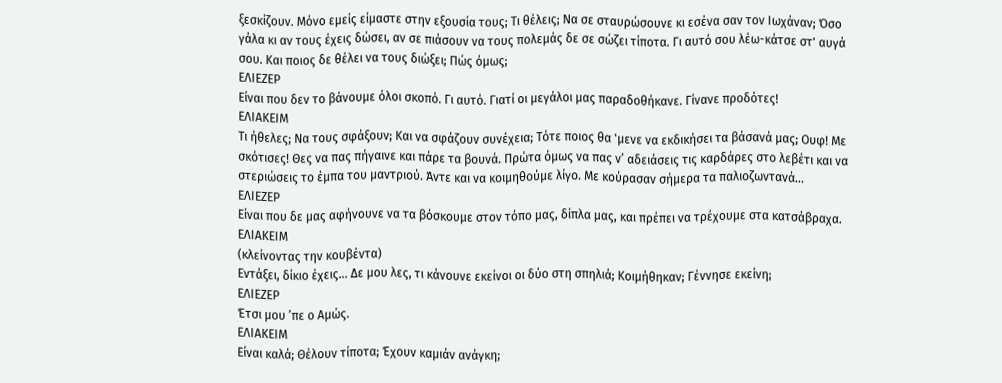ξεσκίζουν. Μόνο εμείς είμαστε στην εξουσία τους; Τι θέλεις; Να σε σταυρώσουνε κι εσένα σαν τον Ιωχάναν; Όσο γάλα κι αν τους έχεις δώσει, αν σε πιάσουν να τους πολεμάς δε σε σώζει τίποτα. Γι αυτό σου λέω-κάτσε στ' αυγά σου. Και ποιος δε θέλει να τους διώξει; Πώς όμως;
ΕΛΙΕΖΕΡ
Είναι που δεν το βάνουμε όλοι σκοπό. Γι αυτό. Γιατί οι μεγάλοι μας παραδοθήκανε. Γίνανε προδότες!
ΕΛΙΑΚΕΙΜ
Τι ήθελες; Να τους σφάξουν; Και να σφάζουν συνέχεια; Τότε ποιος θα 'μενε να εκδικήσει τα βάσανά μας; Ουφ! Με σκότισες! Θες να πας πήγαινε και πάρε τα βουνά. Πρώτα όμως να πας ν’ αδειάσεις τις καρδάρες στο λεβέτι και να στεριώσεις το έμπα του μαντριού. Άντε και να κοιμηθούμε λίγο. Με κούρασαν σήμερα τα παλιοζωντανά...
ΕΛΙΕΖΕΡ
Είναι που δε μας αφήνουνε να τα βόσκουμε στον τόπο μας, δίπλα μας, και πρέπει να τρέχουμε στα κατσάβραχα.
ΕΛΙΑΚΕΙΜ
(κλείνοντας την κουβέντα)
Εντάξει, δίκιο έχεις… Δε μου λες, τι κάνουνε εκείνοι οι δύο στη σπηλιά; Κοιμήθηκαν; Γέννησε εκείνη;
ΕΛΙΕΖΕΡ
Έτσι μου ’πε ο Αμώς.
ΕΛΙΑΚΕΙΜ
Είναι καλά; Θέλουν τίποτα; Έχουν καμιάν ανάγκη;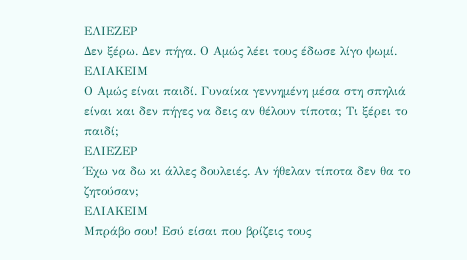ΕΛΙΕΖΕΡ
Δεν ξέρω. Δεν πήγα. Ο Αμώς λέει τους έδωσε λίγο ψωμί.
ΕΛΙΑΚΕΙΜ
Ο Αμώς είναι παιδί. Γυναίκα γεννημένη μέσα στη σπηλιά είναι και δεν πήγες να δεις αν θέλουν τίποτα; Τι ξέρει το παιδί;
ΕΛΙΕΖΕΡ
Έχω να δω κι άλλες δουλειές. Αν ήθελαν τίποτα δεν θα το ζητούσαν;
ΕΛΙΑΚΕΙΜ
Μπράβο σου! Εσύ είσαι που βρίζεις τους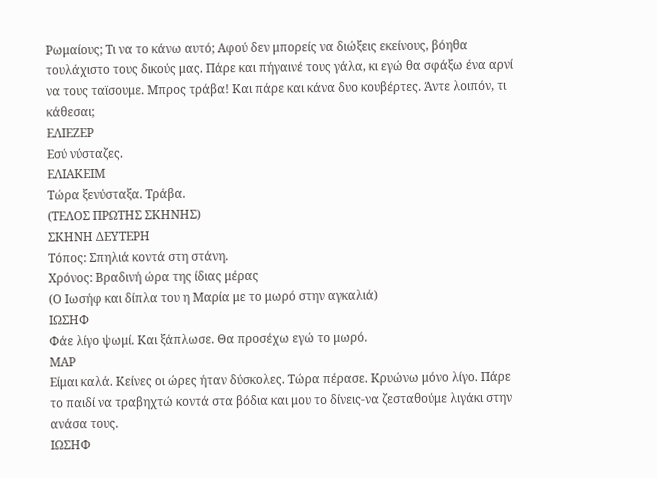Ρωμαίους; Τι να το κάνω αυτό; Αφού δεν μπορείς να διώξεις εκείνους, βόηθα τουλάχιστο τους δικούς μας. Πάρε και πήγαινέ τους γάλα, κι εγώ θα σφάξω ένα αρνί να τους ταϊσουμε. Μπρος τράβα! Και πάρε και κάνα δυο κουβέρτες. Άντε λοιπόν, τι κάθεσαι;
ΕΛΙΕΖΕΡ
Εσύ νύσταζες.
ΕΛΙΑΚΕΙΜ
Τώρα ξενύσταξα. Τράβα.
(ΤΕΛΟΣ ΠΡΩΤΗΣ ΣΚΗΝΗΣ)
ΣΚΗΝΗ ΔΕΥΤΕΡΗ
Τόπος: Σπηλιά κοντά στη στάνη.
Χρόνος: Βραδινή ώρα της ίδιας μέρας
(Ο Ιωσήφ και δίπλα του η Μαρία με το μωρό στην αγκαλιά)
ΙΩΣΗΦ
Φάε λίγο ψωμί. Και ξάπλωσε. Θα προσέχω εγώ το μωρό.
MAP
Είμαι καλά. Κείνες οι ώρες ήταν δύσκολες. Τώρα πέρασε. Κρυώνω μόνο λίγο. Πάρε το παιδί να τραβηχτώ κοντά στα βόδια και μου το δίνεις-να ζεσταθούμε λιγάκι στην ανάσα τους.
ΙΩΣΗΦ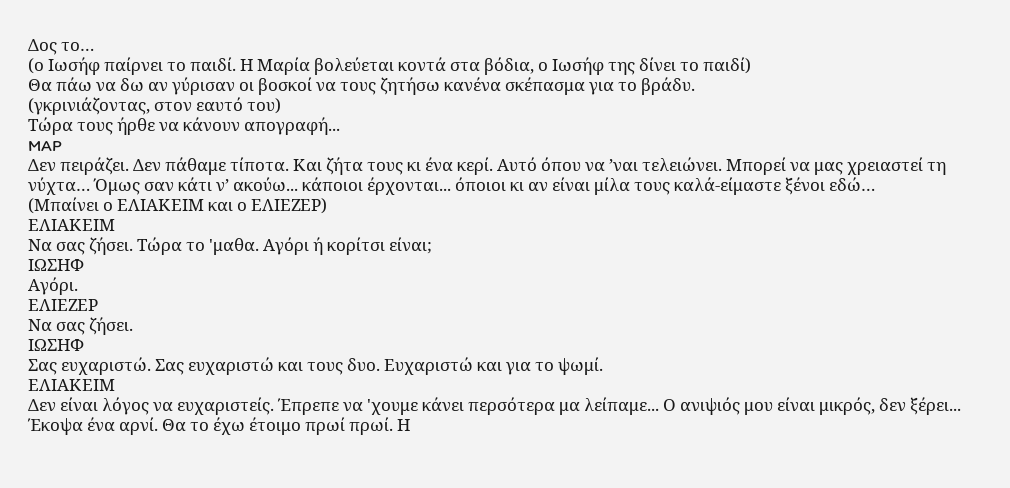Δος το…
(ο Ιωσήφ παίρνει το παιδί. Η Μαρία βολεύεται κοντά στα βόδια, ο Ιωσήφ της δίνει το παιδί)
Θα πάω να δω αν γύρισαν οι βοσκοί να τους ζητήσω κανένα σκέπασμα για το βράδυ.
(γκρινιάζοντας, στον εαυτό του)
Τώρα τους ήρθε να κάνουν απογραφή...
MAP
Δεν πειράζει. Δεν πάθαμε τίποτα. Και ζήτα τους κι ένα κερί. Αυτό όπου να ’ναι τελειώνει. Μπορεί να μας χρειαστεί τη νύχτα… Όμως σαν κάτι ν’ ακούω... κάποιοι έρχονται... όποιοι κι αν είναι μίλα τους καλά-είμαστε ξένοι εδώ…
(Μπαίνει ο ΕΛΙΑΚΕΙΜ και ο ΕΛΙΕΖΕΡ)
ΕΛΙΑΚΕΙΜ
Να σας ζήσει. Τώρα το 'μαθα. Αγόρι ή κορίτσι είναι;
ΙΩΣΗΦ
Αγόρι.
ΕΛΙΕΖΕΡ
Να σας ζήσει.
ΙΩΣΗΦ
Σας ευχαριστώ. Σας ευχαριστώ και τους δυο. Ευχαριστώ και για το ψωμί.
ΕΛΙΑΚΕΙΜ
Δεν είναι λόγος να ευχαριστείς. Έπρεπε να 'χουμε κάνει περσότερα μα λείπαμε... Ο ανιψιός μου είναι μικρός, δεν ξέρει... Έκοψα ένα αρνί. Θα το έχω έτοιμο πρωί πρωί. Η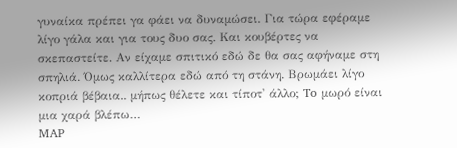γυναίκα πρέπει γα φάει να δυναμώσει. Για τώρα εφέραμε λίγο γάλα και για τους δυο σας. Και κουβέρτες να σκεπαστείτε. Αν είχαμε σπιτικό εδώ δε θα σας αφήναμε στη σπηλιά. Όμως καλλίτερα εδώ από τη στάνη. Βρωμάει λίγο κοπριά βέβαια.. μήπως θέλετε και τίποτ' άλλο; To μωρό είναι μια χαρά βλέπω…
MAP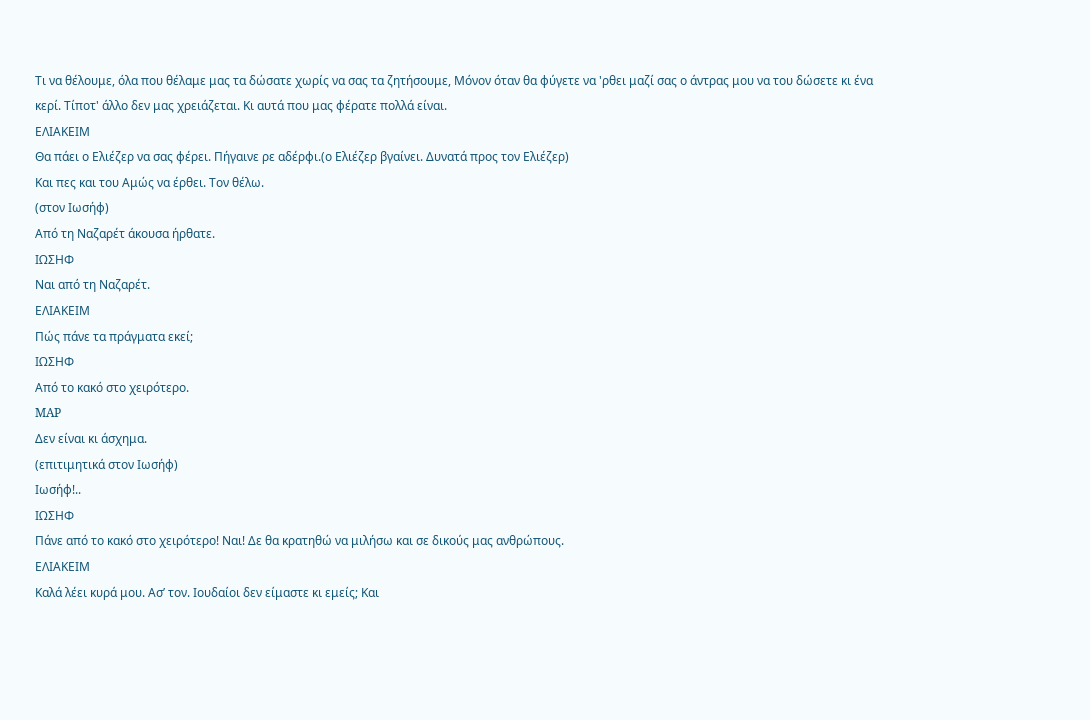Τι να θέλουμε, όλα που θέλαμε μας τα δώσατε χωρίς να σας τα ζητήσουμε, Μόνον όταν θα φύγετε να 'ρθει μαζί σας ο άντρας μου να του δώσετε κι ένα κερί. Τίποτ' άλλο δεν μας χρειάζεται. Κι αυτά που μας φέρατε πολλά είναι.
ΕΛΙΑΚΕΙΜ
Θα πάει ο Ελιέζερ να σας φέρει. Πήγαινε ρε αδέρφι.(ο Ελιέζερ βγαίνει. Δυνατά προς τον Ελιέζερ)
Και πες και του Αμώς να έρθει. Τον θέλω.
(στον Ιωσήφ)
Από τη Ναζαρέτ άκουσα ήρθατε.
ΙΩΣΗΦ
Ναι από τη Ναζαρέτ.
ΕΛΙΑΚΕΙΜ
Πώς πάνε τα πράγματα εκεί;
ΙΩΣΗΦ
Από το κακό στο χειρότερο.
MAP
Δεν είναι κι άσχημα.
(επιτιμητικά στον Ιωσήφ)
Ιωσήφ!..
ΙΩΣΗΦ
Πάνε από το κακό στο χειρότερο! Ναι! Δε θα κρατηθώ να μιλήσω και σε δικούς μας ανθρώπους.
ΕΛΙΑΚΕΙΜ
Καλά λέει κυρά μου. Ασ’ τον. Ιουδαίοι δεν είμαστε κι εμείς; Και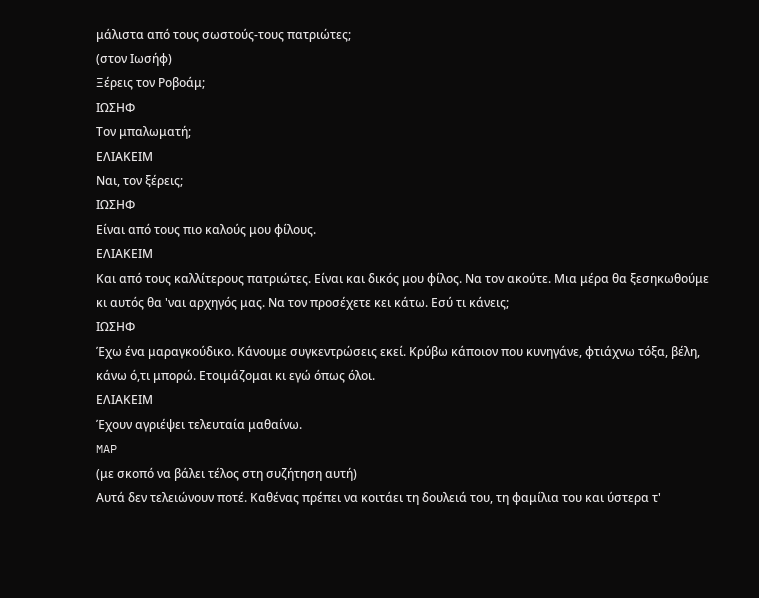μάλιστα από τους σωστούς-τους πατριώτες;
(στον Ιωσήφ)
Ξέρεις τον Ροβοάμ;
ΙΩΣΗΦ
Τον μπαλωματή;
ΕΛΙΑΚΕΙΜ
Ναι, τον ξέρεις;
ΙΩΣΗΦ
Είναι από τους πιο καλούς μου φίλους.
ΕΛΙΑΚΕΙΜ
Και από τους καλλίτερους πατριώτες. Είναι και δικός μου φίλος. Να τον ακούτε. Μια μέρα θα ξεσηκωθούμε κι αυτός θα 'ναι αρχηγός μας. Να τον προσέχετε κει κάτω. Εσύ τι κάνεις;
ΙΩΣΗΦ
Έχω ένα μαραγκούδικο. Κάνουμε συγκεντρώσεις εκεί. Κρύβω κάποιον που κυνηγάνε, φτιάχνω τόξα, βέλη, κάνω ό,τι μπορώ. Ετοιμάζομαι κι εγώ όπως όλοι.
ΕΛΙΑΚΕΙΜ
Έχουν αγριέψει τελευταία μαθαίνω.
MAP
(με σκοπό να βάλει τέλος στη συζήτηση αυτή)
Αυτά δεν τελειώνουν ποτέ. Καθένας πρέπει να κοιτάει τη δουλειά του, τη φαμίλια του και ύστερα τ'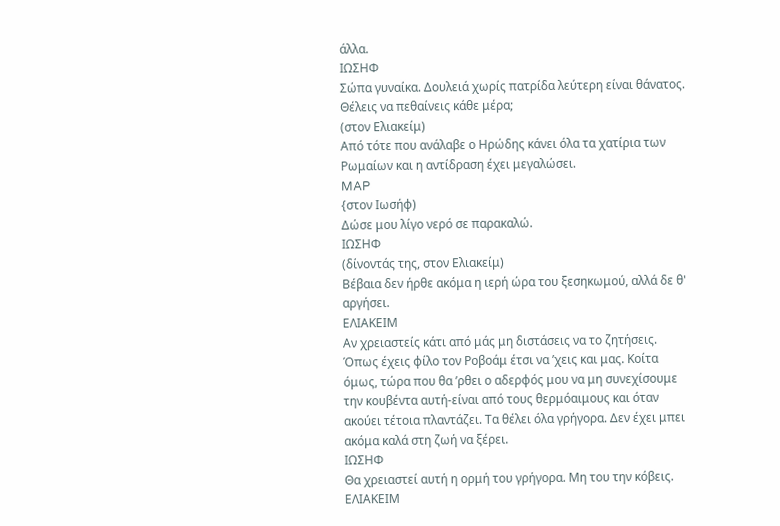άλλα.
ΙΩΣΗΦ
Σώπα γυναίκα. Δουλειά χωρίς πατρίδα λεύτερη είναι θάνατος. Θέλεις να πεθαίνεις κάθε μέρα;
(στον Ελιακείμ)
Από τότε που ανάλαβε ο Ηρώδης κάνει όλα τα χατίρια των Ρωμαίων και η αντίδραση έχει μεγαλώσει.
MAP
{στον Ιωσήφ)
Δώσε μου λίγο νερό σε παρακαλώ.
ΙΩΣΗΦ
(δίνοντάς της, στον Ελιακείμ)
Βέβαια δεν ήρθε ακόμα η ιερή ώρα του ξεσηκωμού, αλλά δε θ' αργήσει.
ΕΛΙΑΚΕΙΜ
Αν χρειαστείς κάτι από μάς μη διστάσεις να το ζητήσεις. Όπως έχεις φίλο τον Ροβοάμ έτσι να ’χεις και μας. Κοίτα όμως, τώρα που θα ’ρθει ο αδερφός μου να μη συνεχίσουμε την κουβέντα αυτή-είναι από τους θερμόαιμους και όταν ακούει τέτοια πλαντάζει. Τα θέλει όλα γρήγορα. Δεν έχει μπει ακόμα καλά στη ζωή να ξέρει.
ΙΩΣΗΦ
Θα χρειαστεί αυτή η ορμή του γρήγορα. Μη του την κόβεις.
ΕΛΙΑΚΕΙΜ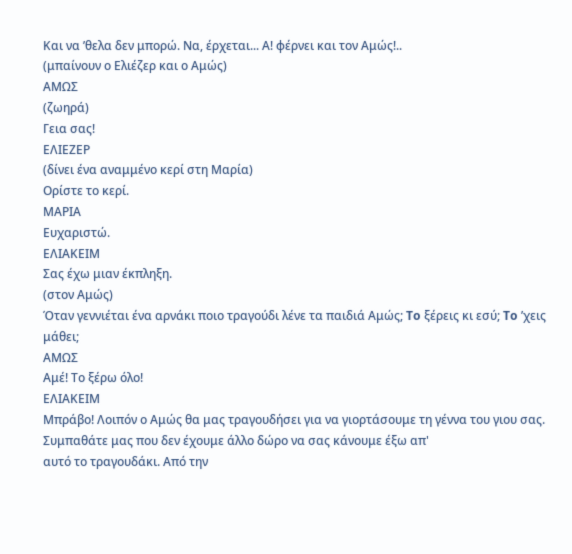Και να ’θελα δεν μπορώ. Να, έρχεται... Α! φέρνει και τον Αμώς!..
(μπαίνουν ο Ελιέζερ και ο Αμώς)
ΑΜΩΣ
(ζωηρά)
Γεια σας!
ΕΛΙΕΖΕΡ
(δίνει ένα αναμμένο κερί στη Μαρία)
Ορίστε το κερί.
ΜΑΡΙΑ
Ευχαριστώ.
ΕΛΙΑΚΕΙΜ
Σας έχω μιαν έκπληξη.
(στον Αμώς)
Όταν γεννιέται ένα αρνάκι ποιο τραγούδι λένε τα παιδιά Αμώς; To ξέρεις κι εσύ; To ’χεις μάθει;
ΑΜΩΣ
Αμέ! Τo ξέρω όλο!
ΕΛΙΑΚΕΙΜ
Μπράβο! Λοιπόν ο Αμώς θα μας τραγουδήσει για να γιορτάσουμε τη γέννα του γιου σας. Συμπαθάτε μας που δεν έχουμε άλλο δώρο να σας κάνουμε έξω απ'
αυτό το τραγουδάκι. Από την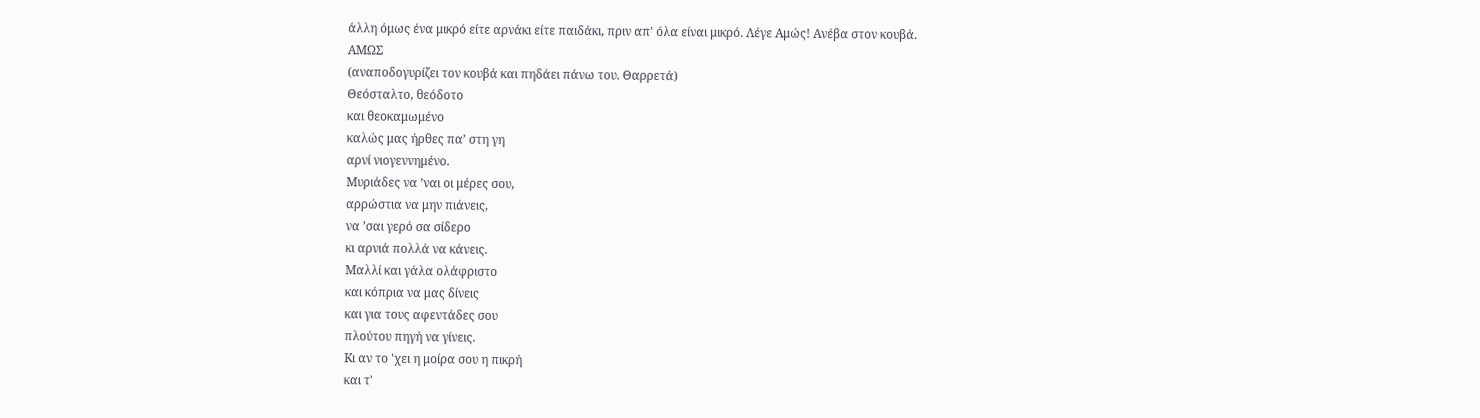άλλη όμως ένα μικρό είτε αρνάκι είτε παιδάκι, πριν απ' όλα είναι μικρό. Λέγε Αμώς! Ανέβα στον κουβά.
ΑΜΩΣ
(αναποδογυρίζει τον κουβά και πηδάει πάνω του. Θαρρετά)
Θεόσταλτο, θεόδοτο
και θεοκαμωμένο
καλώς μας ήρθες πα’ στη γη
αρνί νιογεννημένο.
Μυριάδες να ’ναι οι μέρες σου,
αρρώστια να μην πιάνεις,
να ’σαι γερό σα σίδερο
κι αρνιά πολλά να κάνεις.
Μαλλί και γάλα ολάφριστο
και κόπρια να μας δίνεις
και για τους αφεντάδες σου
πλούτου πηγή να γίνεις.
Kι αν το 'χει η μοίρα σου η πικρή
και τ'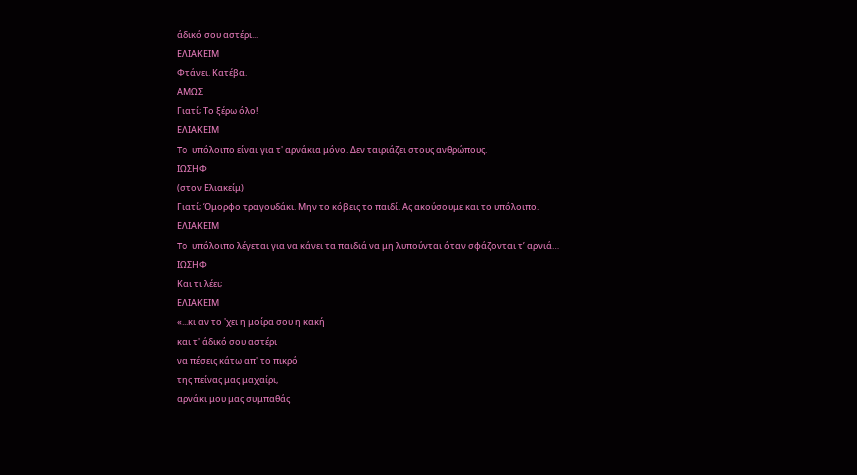άδικό σου αστέρι...
ΕΛΙΑΚΕΙΜ
Φτάνει. Κατέβα.
ΑΜΩΣ
Γιατί; Τo ξέρω όλο!
ΕΛΙΑΚΕΙΜ
To υπόλοιπο είναι για τ' αρνάκια μόνο. Δεν ταιριάζει στους ανθρώπους.
ΙΩΣΗΦ
(στον Ελιακείμ)
Γιατί; Όμορφο τραγουδάκι. Μην το κόβεις το παιδί. Ας ακούσουμε και το υπόλοιπο.
ΕΛΙΑΚΕΙΜ
To υπόλοιπο λέγεται για να κάνει τα παιδιά να μη λυπούνται όταν σφάζονται τ’ αρνιά…
ΙΩΣΗΦ
Και τι λέει;
ΕΛΙΑΚΕΙΜ
«...κι αν το 'χει η μοίρα σου η κακή
και τ' άδικό σου αστέρι
να πέσεις κάτω απ' το πικρό
της πείνας μας μαχαίρι,
αρνάκι μου μας συμπαθάς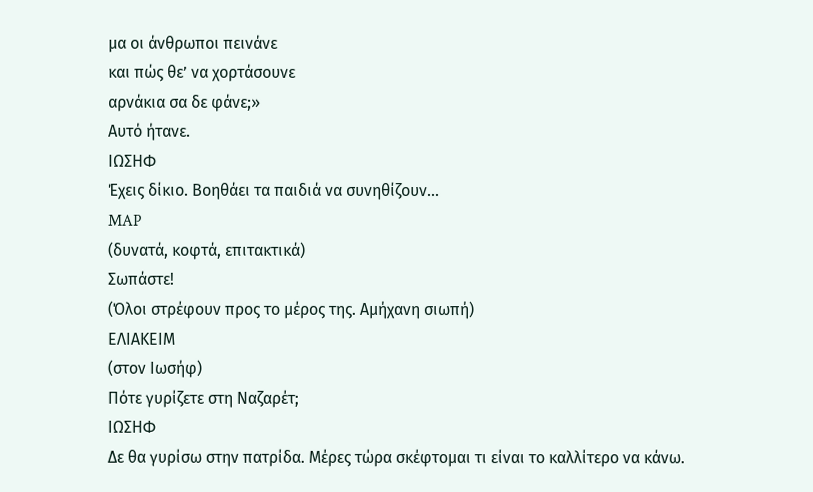μα οι άνθρωποι πεινάνε
και πώς θε’ να χορτάσουνε
αρνάκια σα δε φάνε;»
Αυτό ήτανε.
ΙΩΣΗΦ
Έχεις δίκιο. Βοηθάει τα παιδιά να συνηθίζουν...
MAP
(δυνατά, κoφτά, επιτακτικά)
Σωπάστε!
(Όλοι στρέφουν προς το μέρος της. Αμήχανη σιωπή)
ΕΛΙΑΚΕΙΜ
(στον Ιωσήφ)
Πότε γυρίζετε στη Ναζαρέτ;
ΙΩΣΗΦ
Δε θα γυρίσω στην πατρίδα. Μέρες τώρα σκέφτομαι τι είναι το καλλίτερο να κάνω.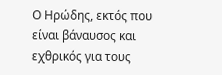Ο Ηρώδης, εκτός που είναι βάναυσος και εχθρικός για τους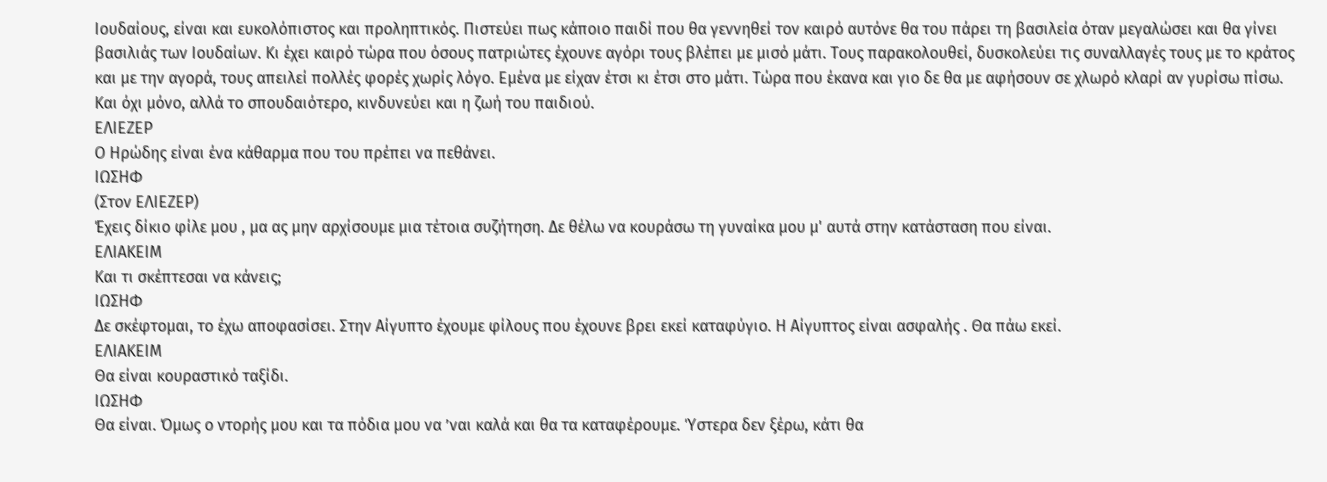Ιουδαίους, είναι και ευκολόπιστος και προληπτικός. Πιστεύει πως κάποιο παιδί που θα γεννηθεί τον καιρό αυτόνε θα του πάρει τη βασιλεία όταν μεγαλώσει και θα γίνει βασιλιάς των Ιουδαίων. Κι έχει καιρό τώρα που όσους πατριώτες έχουνε αγόρι τους βλέπει με μισό μάτι. Τους παρακολουθεί, δυσκολεύει τις συναλλαγές τους με το κράτος και με την αγορά, τους απειλεί πολλές φορές χωρίς λόγο. Εμένα με είχαν έτσι κι έτσι στο μάτι. Τώρα που έκανα και γιο δε θα με αφήσουν σε χλωρό κλαρί αν γυρίσω πίσω. Και όχι μόνο, αλλά το σπουδαιότερο, κινδυνεύει και η ζωή του παιδιού.
ΕΛΙΕΖΕΡ
Ο Ηρώδης είναι ένα κάθαρμα που του πρέπει να πεθάνει.
ΙΩΣΗΦ
(Στον ΕΛΙΕΖΕΡ)
Έχεις δίκιο φίλε μου , μα ας μην αρχίσουμε μια τέτοια συζήτηση. Δε θέλω να κουράσω τη γυναίκα μου μ' αυτά στην κατάσταση που είναι.
ΕΛΙΑΚΕΙΜ
Και τι σκέπτεσαι να κάνεις;
ΙΩΣΗΦ
Δε σκέφτομαι, το έχω αποφασίσει. Στην Αίγυπτο έχουμε φίλους που έχουνε βρει εκεί καταφύγιο. Η Αίγυπτος είναι ασφαλής . Θα πάω εκεί.
ΕΛΙΑΚΕΙΜ
Θα είναι κουραστικό ταξίδι.
ΙΩΣΗΦ
Θα είναι. Όμως ο ντορής μου και τα πόδια μου να ’ναι καλά και θα τα καταφέρουμε. Ύστερα δεν ξέρω, κάτι θα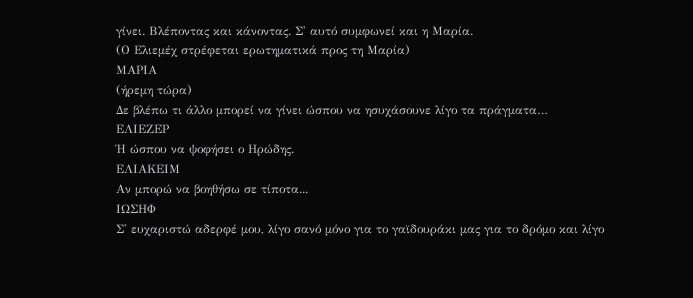γίνει. Βλέποντας και κάνοντας. Σ' αυτό συμφωνεί και η Μαρία.
(Ο Ελιεμέχ στρέφεται ερωτηματικά προς τη Μαρία)
ΜΑΡΙΑ
(ήρεμη τώρα)
Δε βλέπω τι άλλο μπορεί να γίνει ώσπου να ησυχάσουνε λίγο τα πράγματα…
ΕΛΙΕΖΕΡ
Ή ώσπου να ψοφήσει ο Ηρώδης.
ΕΛΙΑΚΕΙΜ
Αν μπορώ να βοηθήσω σε τίποτα...
ΙΩΣΗΦ
Σ' ευχαριστώ αδερφέ μου, λίγο σανό μόνο για το γαϊδουράκι μας για το δρόμο και λίγο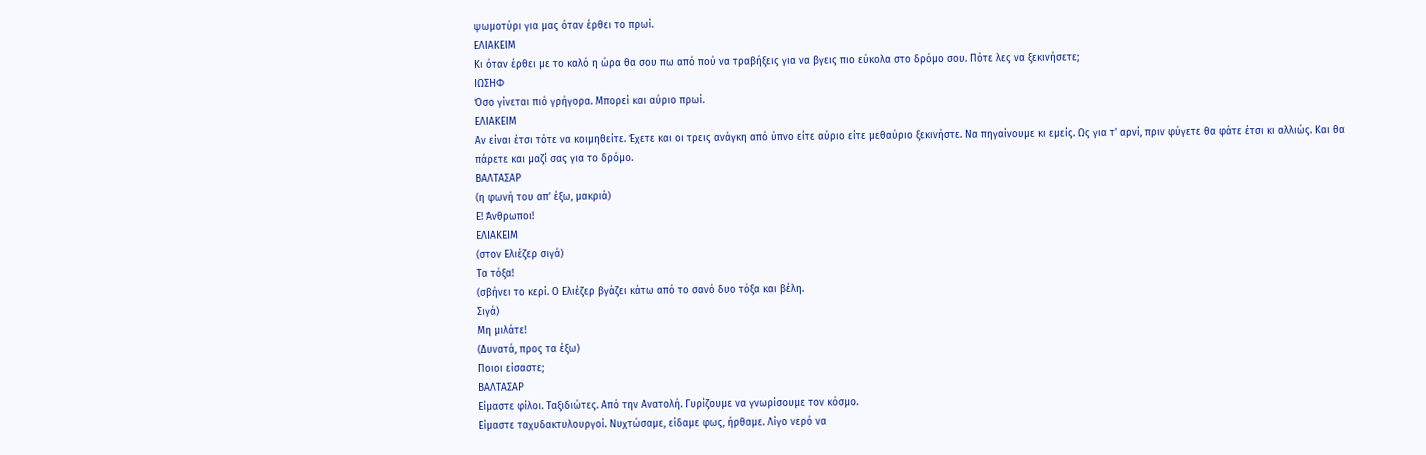ψωμοτύρι για μας όταν έρθει το πρωί.
ΕΛΙΑΚΕΙΜ
Κι όταν έρθει με το καλό η ώρα θα σου πω από πού να τραβήξεις για να βγεις πιο εύκολα στο δρόμο σου. Πότε λες να ξεκινήσετε;
ΙΩΣΗΦ
Όσο γίνεται πιό γρήγορα. Μπορεί και αύριο πρωί.
ΕΛΙΑΚΕΙΜ
Αν είναι έτσι τότε να κοιμηθείτε. Έχετε και οι τρεις ανάγκη από ύπνο είτε αύριο είτε μεθαύριο ξεκινήστε. Να πηγαίνουμε κι εμείς. Ως για τ' αρνί, πριν φύγετε θα φάτε έτσι κι αλλιώς. Και θα πάρετε και μαζί σας για το δρόμο.
ΒΑΛΤΑΣΑΡ
(η φωνή του απ’ έξω, μακριά)
Ε! Άνθρωποι!
ΕΛΙΑΚΕΙΜ
(στον Ελιέζερ σιγά)
Τα τόξα!
(σβήνει το κερί. Ο Ελιέζερ βγάζει κάτω από το σανό δυο τόξα και βέλη.
Σιγά)
Μη μιλάτε!
(Δυνατά, προς τα έξω)
Ποιοι είσαστε;
ΒΑΛΤΑΣΑΡ
Είμαστε φίλοι. Ταξιδιώτες. Από την Ανατολή. Γυρίζουμε να γνωρίσουμε τον κόσμο.
Είμαστε ταχυδακτυλουργοί. Νυχτώσαμε, είδαμε φως, ήρθαμε. Λίγο νερό να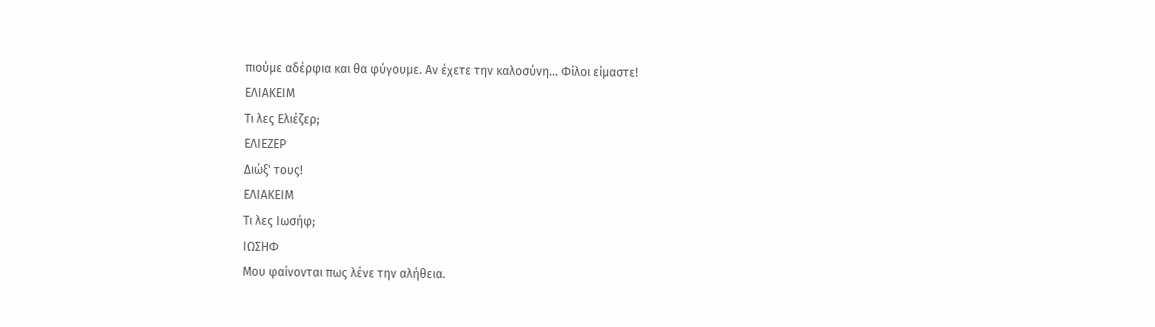πιούμε αδέρφια και θα φύγουμε. Αν έχετε την καλοσύνη… Φίλοι είμαστε!
ΕΛΙΑΚΕΙΜ
Τι λες Ελιέζερ;
ΕΛΙΕΖΕΡ
Διώξ' τους!
ΕΛΙΑΚΕΙΜ
Τι λες Ιωσήφ;
ΙΩΣΗΦ
Μου φαίνονται πως λένε την αλήθεια.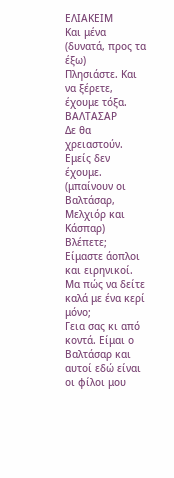ΕΛΙΑΚΕΙΜ
Και μένα
(δυνατά, προς τα έξω)
Πλησιάστε. Και να ξέρετε, έχουμε τόξα.
ΒΑΛΤΑΣΑΡ
Δε θα χρειαστούν. Εμείς δεν έχουμε.
(μπαίνουν οι Βαλτάσαρ, Μελχιόρ και Κάσπαρ)
Βλέπετε; Είμαστε άοπλοι και ειρηνικοί. Μα πώς να δείτε καλά με ένα κερί μόνο;
Γεια σας κι από κοντά. Είμαι ο Βαλτάσαρ και αυτοί εδώ είναι οι φίλοι μου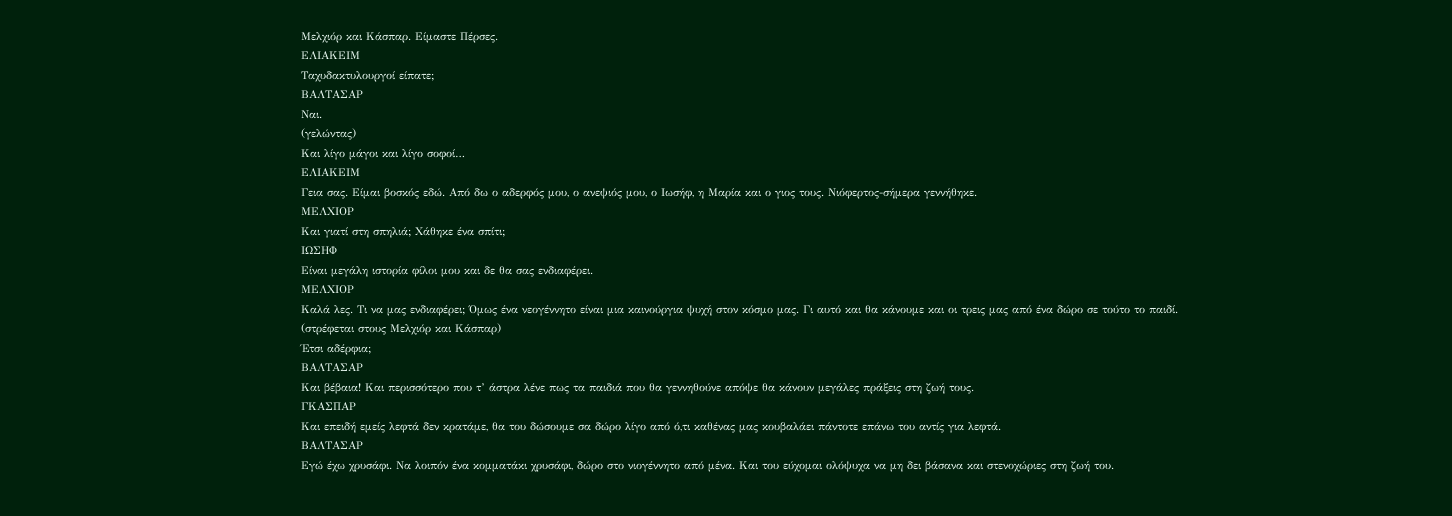Μελχιόρ και Κάσπαρ. Είμαστε Πέρσες.
ΕΛΙΑΚΕΙΜ
Ταχυδακτυλουργοί είπατε;
ΒΑΛΤΑΣΑΡ
Ναι.
(γελώντας)
Και λίγο μάγοι και λίγο σοφοί…
ΕΛΙΑΚΕΙΜ
Γεια σας. Είμαι βοσκός εδώ. Από δω ο αδερφός μου, ο ανεψιός μου, ο Ιωσήφ, η Μαρία και ο γιος τους. Νιόφερτος-σήμερα γεννήθηκε.
ΜΕΛΧΙΟΡ
Και γιατί στη σπηλιά; Χάθηκε ένα σπίτι;
ΙΩΣΗΦ
Είναι μεγάλη ιστορία φίλοι μου και δε θα σας ενδιαφέρει.
ΜΕΛΧΙΟΡ
Καλά λες. Τι να μας ενδιαφέρει; Όμως ένα νεογέννητο είναι μια καινούργια ψυχή στον κόσμο μας. Γι αυτό και θα κάνουμε και οι τρεις μας από ένα δώρο σε τούτο το παιδί.
(στρέφεται στους Μελχιόρ και Κάσπαρ)
Έτσι αδέρφια;
ΒΑΛΤΑΣΑΡ
Και βέβαια! Και περισσότερο που τ’ άστρα λένε πως τα παιδιά που θα γεννηθούνε απόψε θα κάνουν μεγάλες πράξεις στη ζωή τους.
ΓΚΑΣΠΑΡ
Και επειδή εμείς λεφτά δεν κρατάμε, θα του δώσουμε σα δώρο λίγο από ό,τι καθένας μας κουβαλάει πάντοτε επάνω του αντίς για λεφτά.
ΒΑΛΤΑΣΑΡ
Εγώ έχω χρυσάφι. Να λοιπόν ένα κομματάκι χρυσάφι, δώρο στο νιογέννητο από μένα. Και του εύχομαι ολόψυχα να μη δει βάσανα και στενοχώριες στη ζωή του.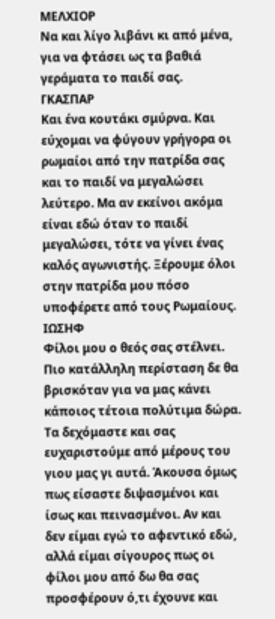ΜΕΛΧΙΟΡ
Να και λίγο λιβάνι κι από μένα, για να φτάσει ως τα βαθιά γεράματα το παιδί σας.
ΓΚΑΣΠΑΡ
Και ένα κουτάκι σμύρνα. Και εύχομαι να φύγουν γρήγορα οι ρωμαίοι από την πατρίδα σας και το παιδί να μεγαλώσει λεύτερο. Μα αν εκείνοι ακόμα είναι εδώ όταν το παιδί μεγαλώσει, τότε να γίνει ένας καλός αγωνιστής. Ξέρουμε όλοι στην πατρίδα μου πόσο υποφέρετε από τους Ρωμαίους.
ΙΩΣΗΦ
Φίλοι μου ο θεός σας στέλνει. Πιο κατάλληλη περίσταση δε θα βρισκόταν για να μας κάνει κάποιος τέτοια πολύτιμα δώρα. Τα δεχόμαστε και σας ευχαριστούμε από μέρους του γιου μας γι αυτά. Άκουσα όμως πως είσαστε διψασμένοι και ίσως και πεινασμένοι. Αν και δεν είμαι εγώ το αφεντικό εδώ, αλλά είμαι σίγουρος πως οι φίλοι μου από δω θα σας προσφέρουν ό,τι έχουνε και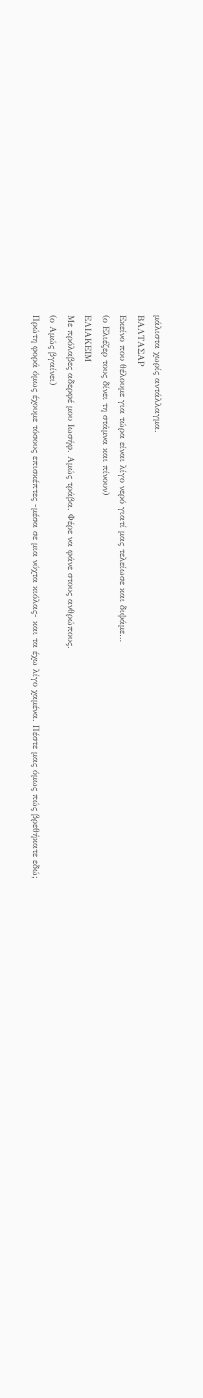μάλιστα χωρίς αντάλλαγμα.
ΒΑΛΤΑΣΑΡ
Εκείνο που θέλουμε για τώρα είναι λίγο νερό γιατί μας τελείωσε και διψάμε…
(ο Ελιέζερ τους δίνει τη στάμνα και πίνουν)
ΕΛΙΑΚΕΙΜ
Με πρόλαβες αδερφέ μου Ιωσήφ. Αμώς τράβα. Φέρε να φάνε στους ανθρώπους.
(ο Αμώς βγαίνει)
Πρώτη φορά όμως έχουμε τόσους επισκέπτες -μέσα σε μια νύχτα κιόλας- και τα έχω λίγο χαμένα. Πέστε μας όμως πώς βρεθήκατε εδώ;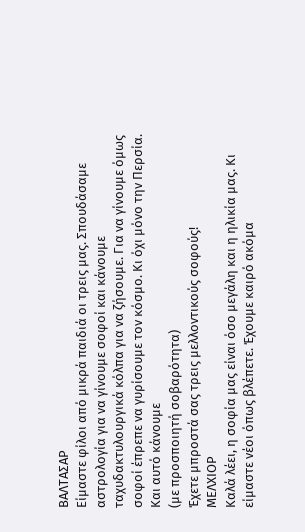ΒΑΛΤΑΣΑΡ
Είμαστε φίλοι από μικρά παιδιά οι τρεις μας. Σπουδάσαμε αστρολογία για να γίνουμε σοφοί και κάνουμε ταχυδακτυλουργικά κόλπα για να ζήσουμε. Για να γίνουμε όμως σοφοί έπρεπε να γυρίσουμε τον κόσμο. Κι όχι μόνο την Περσία. Και αυτό κάνουμε
(με προσποιητή σοβαρότητα)
Έχετε μπροστά σας τρεις μελλοντικούς σοφούς!
ΜΕΛΧΙΟΡ
Καλά λέει, η σοφία μας είναι όσο μεγάλη και η ηλικία μας. Κι είμαστε νέοι όπως βλέπετε. Έχουμε καιρό ακόμα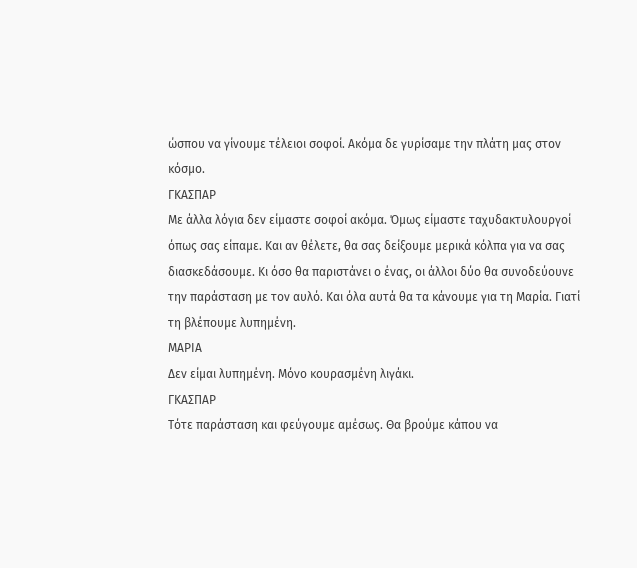ώσπου να γίνουμε τέλειοι σοφοί. Ακόμα δε γυρίσαμε την πλάτη μας στον κόσμο.
ΓΚΑΣΠΑΡ
Με άλλα λόγια δεν είμαστε σοφοί ακόμα. Όμως είμαστε ταχυδακτυλουργοί όπως σας είπαμε. Και αν θέλετε, θα σας δείξουμε μερικά κόλπα για να σας διασκεδάσουμε. Κι όσο θα παριστάνει ο ένας, οι άλλοι δύο θα συνοδεύουνε την παράσταση με τον αυλό. Και όλα αυτά θα τα κάνουμε για τη Μαρία. Γιατί τη βλέπουμε λυπημένη.
ΜΑΡΙΑ
Δεν είμαι λυπημένη. Μόνο κουρασμένη λιγάκι.
ΓΚΑΣΠΑΡ
Τότε παράσταση και φεύγουμε αμέσως. Θα βρούμε κάπου να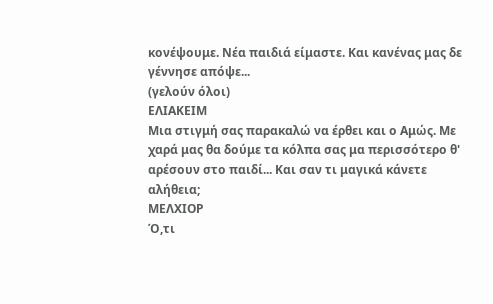κονέψουμε. Νέα παιδιά είμαστε. Και κανένας μας δε γέννησε απόψε...
(γελούν όλοι)
ΕΛΙΑΚΕΙΜ
Μια στιγμή σας παρακαλώ να έρθει και ο Αμώς. Με χαρά μας θα δούμε τα κόλπα σας μα περισσότερο θ' αρέσουν στο παιδί... Και σαν τι μαγικά κάνετε
αλήθεια;
ΜΕΛΧΙΟΡ
Ό,τι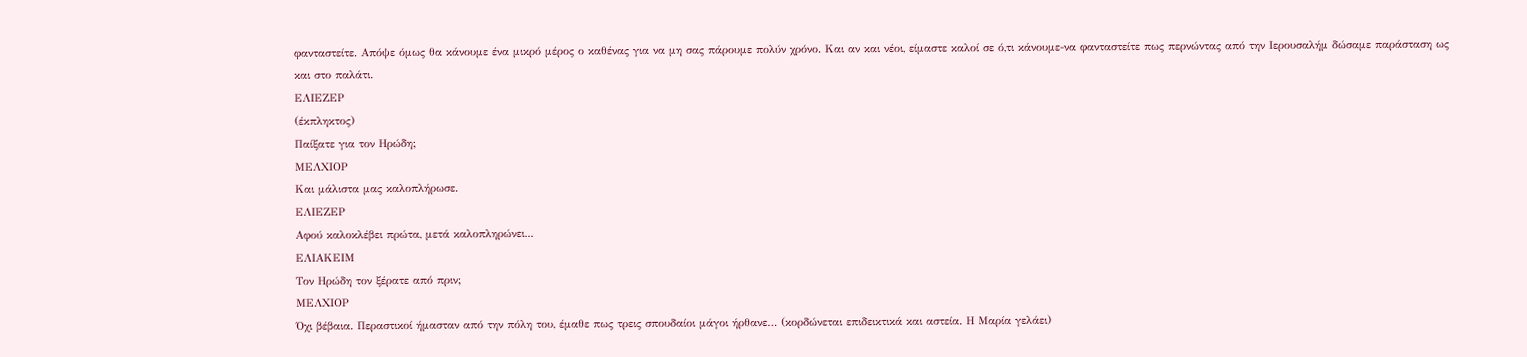φανταστείτε. Απόψε όμως θα κάνουμε ένα μικρό μέρος ο καθένας για να μη σας πάρουμε πολύν χρόνο. Και αν και νέοι, είμαστε καλοί σε ό,τι κάνουμε-να φανταστείτε πως περνώντας από την Ιερουσαλήμ δώσαμε παράσταση ως και στο παλάτι.
ΕΛΙΕΖΕΡ
(έκπληκτος)
Παίξατε για τον Ηρώδη;
ΜΕΛΧΙΟΡ
Και μάλιστα μας καλοπλήρωσε.
ΕΛΙΕΖΕΡ
Αφού καλοκλέβει πρώτα, μετά καλοπληρώνει...
ΕΛΙΑΚΕΙΜ
Τον Ηρώδη τον ξέρατε από πριν;
ΜΕΛΧΙΟΡ
Όχι βέβαια. Περαστικοί ήμασταν από την πόλη του, έμαθε πως τρεις σπουδαίοι μάγοι ήρθανε… (κορδώνεται επιδεικτικά και αστεία. Η Μαρία γελάει)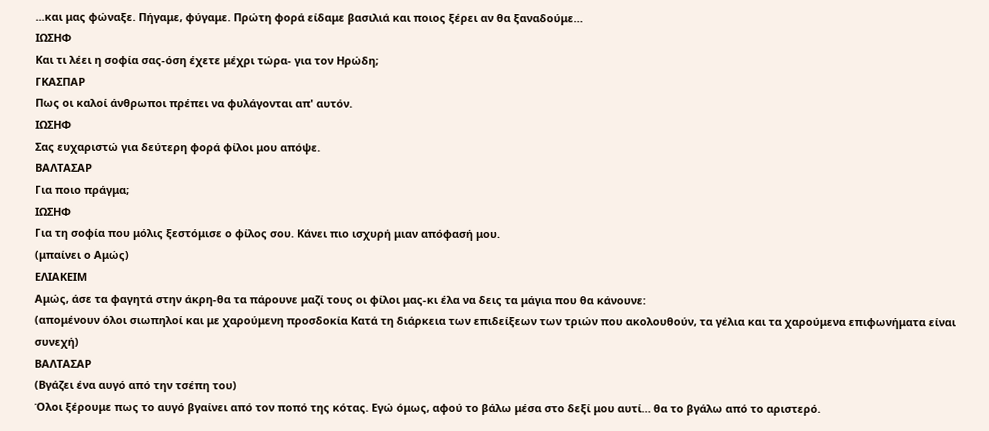...και μας φώναξε. Πήγαμε, φύγαμε. Πρώτη φορά είδαμε βασιλιά και ποιος ξέρει αν θα ξαναδούμε…
ΙΩΣΗΦ
Και τι λέει η σοφία σας-όση έχετε μέχρι τώρα- για τον Ηρώδη;
ΓΚΑΣΠΑΡ
Πως οι καλοί άνθρωποι πρέπει να φυλάγονται απ' αυτόν.
ΙΩΣΗΦ
Σας ευχαριστώ για δεύτερη φορά φίλοι μου απόψε.
ΒΑΛΤΑΣΑΡ
Για ποιο πράγμα;
ΙΩΣΗΦ
Για τη σοφία που μόλις ξεστόμισε ο φίλος σου. Κάνει πιο ισχυρή μιαν απόφασή μου.
(μπαίνει ο Αμώς)
ΕΛΙΑΚΕΙΜ
Αμώς, άσε τα φαγητά στην άκρη-θα τα πάρουνε μαζί τους οι φίλοι μας-κι έλα να δεις τα μάγια που θα κάνουνε:
(απομένουν όλοι σιωπηλοί και με χαρούμενη προσδοκία Κατά τη διάρκεια των επιδείξεων των τριών που ακολουθούν, τα γέλια και τα χαρούμενα επιφωνήματα είναι συνεχή)
ΒΑΛΤΑΣΑΡ
(Βγάζει ένα αυγό από την τσέπη του)
Όλοι ξέρουμε πως το αυγό βγαίνει από τον ποπό της κότας. Εγώ όμως, αφού το βάλω μέσα στο δεξί μου αυτί… θα το βγάλω από το αριστερό.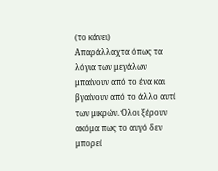(το κάνει)
Απαράλλαχτα όπως τα λόγια των μεγάλων μπαίνουν από το ένα και βγαίνουν από το άλλο αυτί των μικρών. Όλοι ξέρουν ακόμα πως το αυγό δεν μπορεί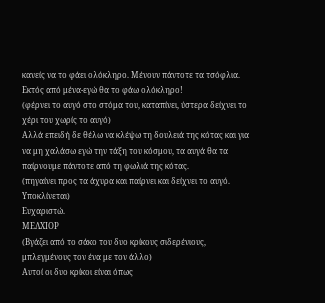κανείς να το φάει ολόκληρο. Μένουν πάντοτε τα τσόφλια. Εκτός από μένα-εγώ θα το φάω ολόκληρο!
(φέρνει το αυγό στο στόμα του, καταπίνει, ύστερα δείχνει το χέρι του χωρίς το αυγό)
Αλλά επειδή δε θέλω να κλέψω τη δουλειά της κότας και για να μη χαλάσω εγώ την τάξη του κόσμου, τα αυγά θα τα παίρνουμε πάντοτε από τη φωλιά της κότας.
(πηγαίνει προς τα άχυρα και παίρνει και δείχνει το αυγό. Υποκλίνεται)
Ευχαριστώ.
ΜΕΛΧΙΟΡ
(Βγάζει από το σάκο του δυο κρίκους σιδερένιους, μπλεγμένους τον ένα με τον άλλο)
Αυτοί οι δυο κρίκοι είναι όπως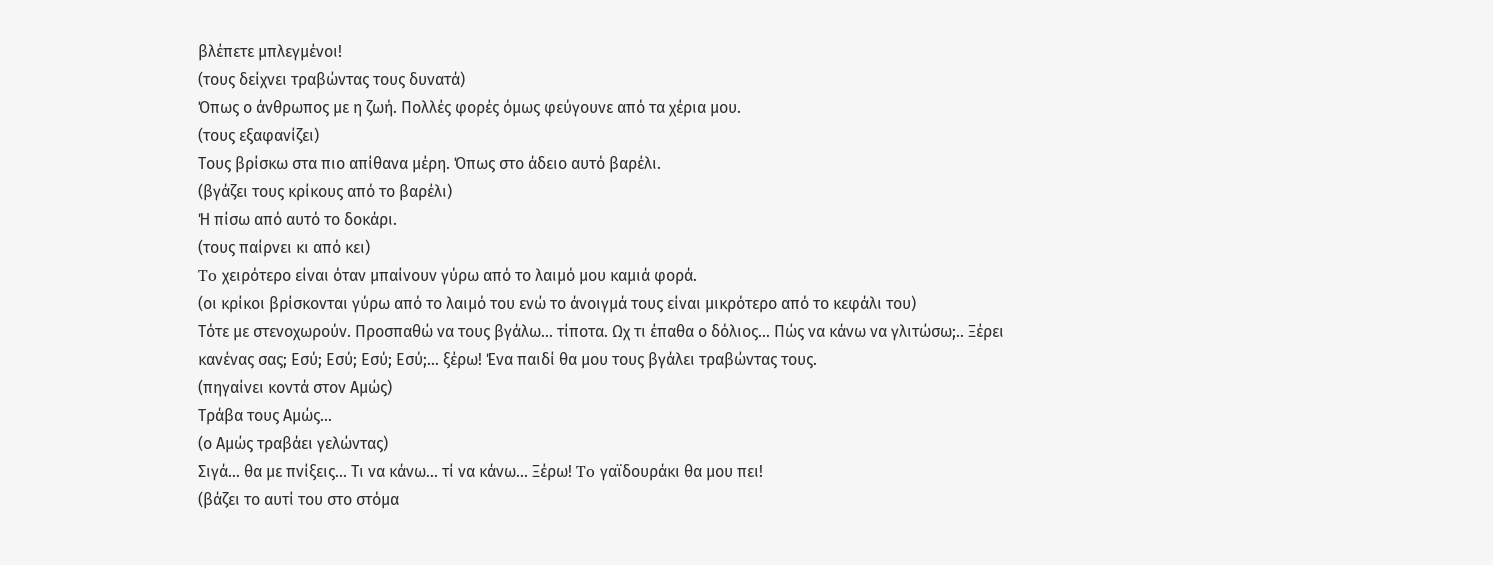βλέπετε μπλεγμένοι!
(τους δείχνει τραβώντας τους δυνατά)
Όπως ο άνθρωπος με η ζωή. Πολλές φορές όμως φεύγουνε από τα χέρια μου.
(τους εξαφανίζει)
Τους βρίσκω στα πιο απίθανα μέρη. Όπως στο άδειο αυτό βαρέλι.
(βγάζει τους κρίκους από το βαρέλι)
Ή πίσω από αυτό το δοκάρι.
(τους παίρνει κι από κει)
To χειρότερο είναι όταν μπαίνουν γύρω από το λαιμό μου καμιά φορά.
(οι κρίκοι βρίσκονται γύρω από το λαιμό του ενώ το άνοιγμά τους είναι μικρότερο από το κεφάλι του)
Τότε με στενοχωρούν. Προσπαθώ να τους βγάλω... τίποτα. Ωχ τι έπαθα ο δόλιος... Πώς να κάνω να γλιτώσω;.. Ξέρει κανένας σας; Εσύ; Εσύ; Εσύ; Εσύ;... ξέρω! Ένα παιδί θα μου τους βγάλει τραβώντας τους.
(πηγαίνει κοντά στον Αμώς)
Τράβα τους Αμώς...
(ο Αμώς τραβάει γελώντας)
Σιγά… θα με πνίξεις... Τι να κάνω... τί να κάνω... Ξέρω! To γαϊδουράκι θα μου πει!
(βάζει το αυτί του στο στόμα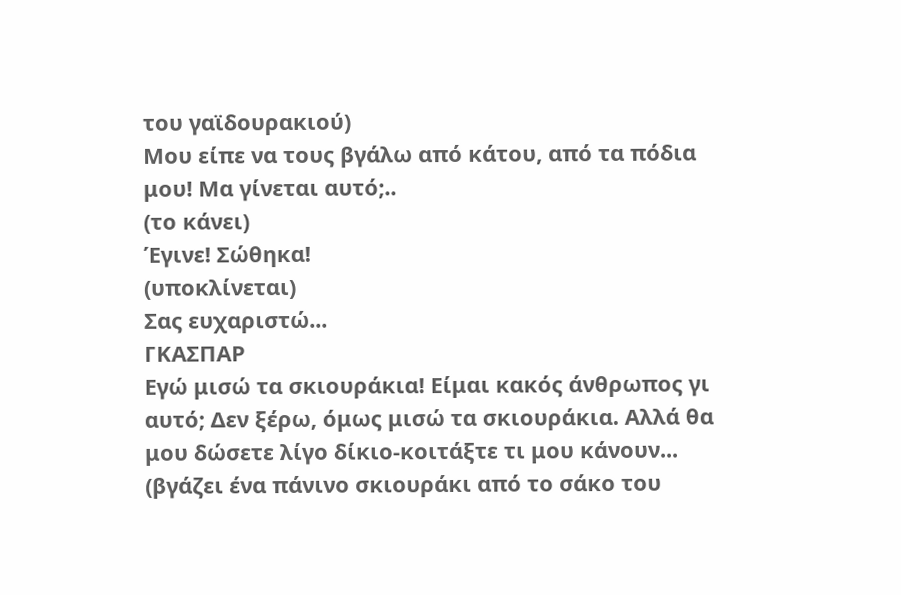του γαϊδουρακιού)
Μου είπε να τους βγάλω από κάτου, από τα πόδια μου! Μα γίνεται αυτό;..
(το κάνει)
Έγινε! Σώθηκα!
(υποκλίνεται)
Σας ευχαριστώ...
ΓΚΑΣΠΑΡ
Εγώ μισώ τα σκιουράκια! Είμαι κακός άνθρωπος γι αυτό; Δεν ξέρω, όμως μισώ τα σκιουράκια. Αλλά θα μου δώσετε λίγο δίκιο-κοιτάξτε τι μου κάνουν...
(βγάζει ένα πάνινο σκιουράκι από το σάκο του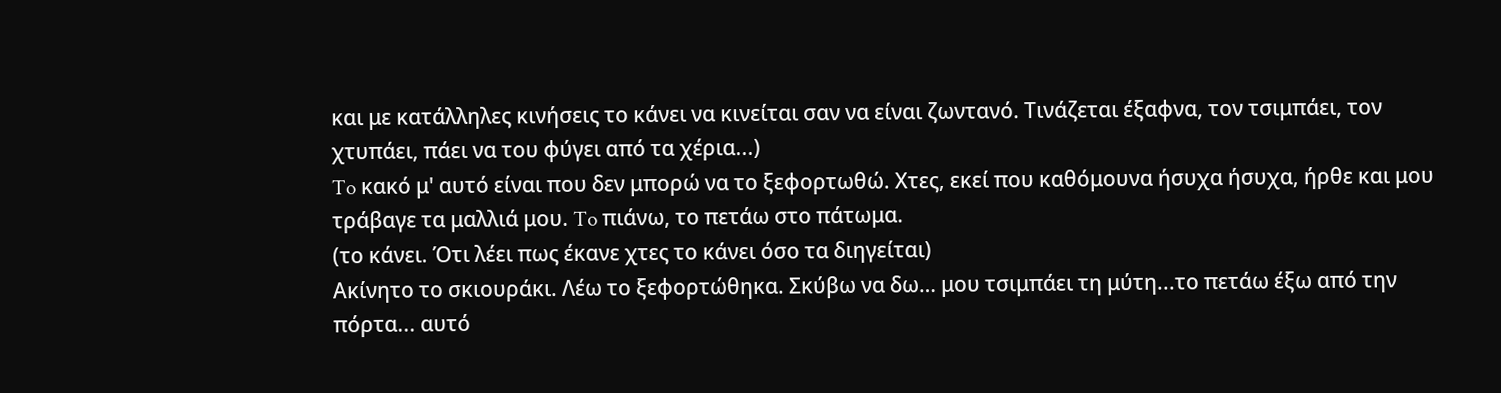και με κατάλληλες κινήσεις το κάνει να κινείται σαν να είναι ζωντανό. Τινάζεται έξαφνα, τον τσιμπάει, τον χτυπάει, πάει να του φύγει από τα χέρια...)
To κακό μ' αυτό είναι που δεν μπορώ να το ξεφορτωθώ. Χτες, εκεί που καθόμουνα ήσυχα ήσυχα, ήρθε και μου τράβαγε τα μαλλιά μου. To πιάνω, το πετάω στο πάτωμα.
(το κάνει. Ότι λέει πως έκανε χτες το κάνει όσο τα διηγείται)
Ακίνητο το σκιουράκι. Λέω το ξεφορτώθηκα. Σκύβω να δω… μου τσιμπάει τη μύτη...το πετάω έξω από την πόρτα... αυτό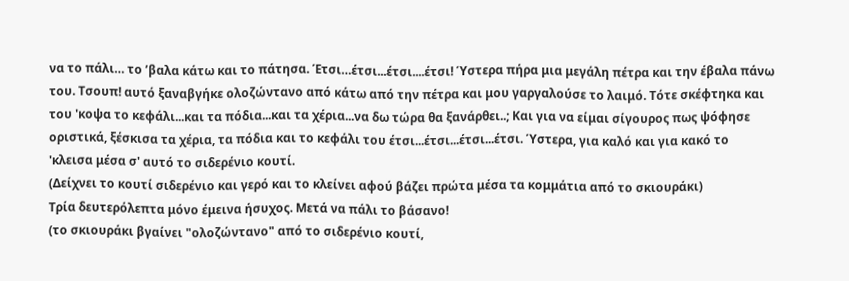να το πάλι… τo ’βαλα κάτω και το πάτησα. Έτσι…έτσι...έτσι....έτσι! Ύστερα πήρα μια μεγάλη πέτρα και την έβαλα πάνω του. Τσουπ! αυτό ξαναβγήκε ολοζώντανο από κάτω από την πέτρα και μου γαργαλούσε το λαιμό. Τότε σκέφτηκα και του 'κοψα το κεφάλι...και τα πόδια...και τα χέρια...να δω τώρα θα ξανάρθει..; Και για να είμαι σίγουρος πως ψόφησε οριστικά, ξέσκισα τα χέρια, τα πόδια και το κεφάλι του έτσι...έτσι...έτσι...έτσι. Ύστερα, για καλό και για κακό το 'κλεισα μέσα σ' αυτό το σιδερένιο κουτί.
(Δείχνει το κουτί σιδερένιο και γερό και το κλείνει αφού βάζει πρώτα μέσα τα κομμάτια από το σκιουράκι)
Τρία δευτερόλεπτα μόνο έμεινα ήσυχος. Μετά να πάλι το βάσανο!
(το σκιουράκι βγαίνει "ολοζώντανο" από το σιδερένιο κουτί,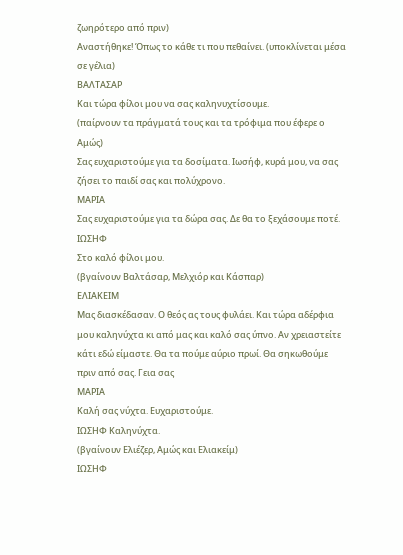ζωηρότερο από πριν)
Αναστήθηκε! Όπως το κάθε τι που πεθαίνει. (υποκλίνεται μέσα σε γέλια)
ΒΑΛΤΑΣΑΡ
Και τώρα φίλοι μου να σας καληνυχτίσουμε.
(παίρνουν τα πράγματά τους και τα τρόφιμα που έφερε ο Αμώς)
Σας ευχαριστούμε για τα δοσίματα. Ιωσήφ, κυρά μου, να σας ζήσει το παιδί σας και πολύχρονο.
ΜΑΡΙΑ
Σας ευχαριστούμε για τα δώρα σας. Δε θα το ξεχάσουμε ποτέ.
ΙΩΣΗΦ
Στο καλό φίλοι μου.
(βγαίνουν Βαλτάσαρ, Μελχιόρ και Κάσπαρ)
ΕΛΙΑΚΕΙΜ
Μας διασκέδασαν. Ο θεός ας τους φυλάει. Και τώρα αδέρφια μου καληνύχτα κι από μας και καλό σας ύπνο. Αν χρειαστείτε κάτι εδώ είμαστε. Θα τα πούμε αύριο πρωί. Θα σηκωθούμε πριν από σας. Γεια σας
ΜΑΡΙΑ
Καλή σας νύχτα. Ευχαριστούμε.
ΙΩΣΗΦ Καληνύχτα.
(βγαίνουν Ελιέζερ, Αμώς και Ελιακείμ)
ΙΩΣΗΦ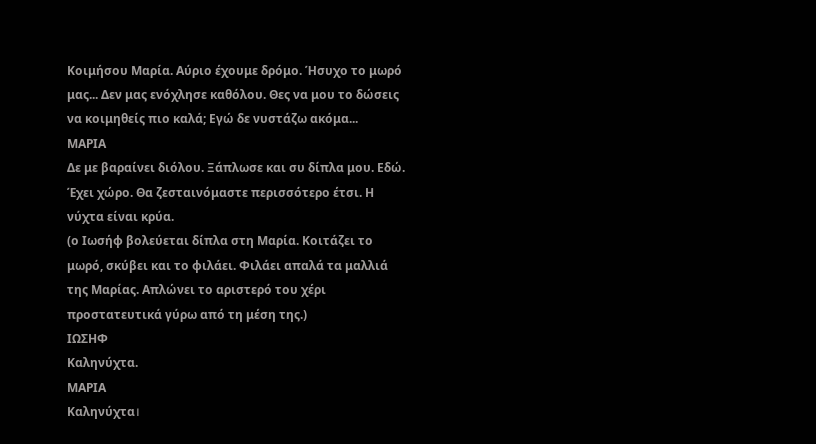Κοιμήσου Μαρία. Αύριο έχουμε δρόμο. Ήσυχο το μωρό μας... Δεν μας ενόχλησε καθόλου. Θες να μου το δώσεις να κοιμηθείς πιo καλά; Εγώ δε νυστάζω ακόμα...
ΜΑΡΙΑ
Δε με βαραίνει διόλου. Ξάπλωσε και συ δίπλα μου. Εδώ. Έχει χώρο. Θα ζεσταινόμαστε περισσότερο έτσι. Η νύχτα είναι κρύα.
(ο Ιωσήφ βολεύεται δίπλα στη Μαρία. Κοιτάζει το μωρό, σκύβει και το φιλάει. Φιλάει απαλά τα μαλλιά της Μαρίας. Απλώνει το αριστερό του χέρι προστατευτικά γύρω από τη μέση της.)
ΙΩΣΗΦ
Καληνύχτα.
ΜΑΡΙΑ
Καληνύχτα।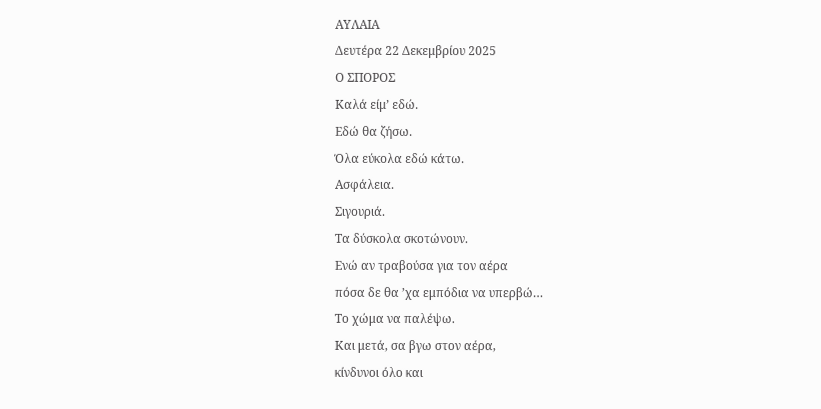ΑΥΛΑΙΑ
Δευτέρα 22 Δεκεμβρίου 2025
Ο ΣΠΟΡΟΣ
Καλά είμ’ εδώ.
Εδώ θα ζήσω.
Όλα εύκολα εδώ κάτω.
Ασφάλεια.
Σιγουριά.
Τα δύσκολα σκοτώνουν.
Ενώ αν τραβούσα για τον αέρα
πόσα δε θα ’χα εμπόδια να υπερβώ…
Το χώμα να παλέψω.
Και μετά, σα βγω στον αέρα,
κίνδυνοι όλο και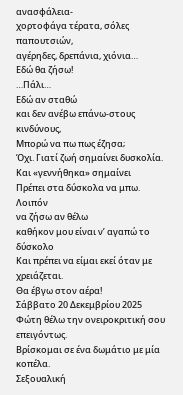ανασφάλεια-
χορτοφάγα τέρατα, σόλες παπουτσιών,
αγέρηδες, δρεπάνια, χιόνια…
Εδώ θα ζήσω!
…Πάλι…
Εδώ αν σταθώ
και δεν ανέβω επάνω-στους κινδύνους,
Μπορώ να πω πως έζησα;
Όχι. Γιατί ζωή σημαίνει δυσκολία.
Και «γεννήθηκα» σημαίνει
Πρέπει στα δύσκολα να μπω.
Λοιπόν
να ζήσω αν θέλω
καθήκον μου είναι ν’ αγαπώ το δύσκολο
Και πρέπει να είμαι εκεί όταν με χρειάζεται.
Θα έβγω στον αέρα!
Σάββατο 20 Δεκεμβρίου 2025
Φώτη θέλω την ονειροκριτική σου επειγόντως.
Βρίσκομαι σε ένα δωμάτιο με μία κοπέλα.
Σεξουαλική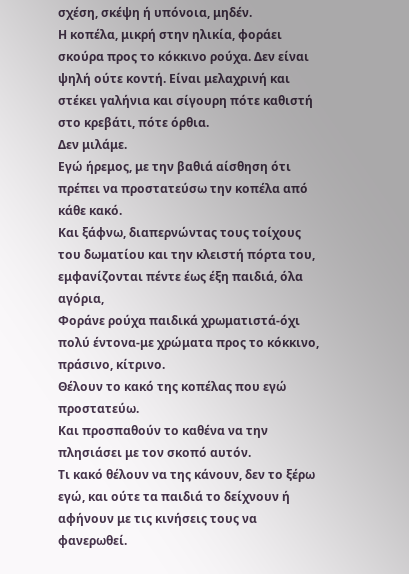σχέση, σκέψη ή υπόνοια, μηδέν.
Η κοπέλα, μικρή στην ηλικία, φοράει σκούρα προς το κόκκινο ρούχα. Δεν είναι ψηλή ούτε κοντή. Είναι μελαχρινή και στέκει γαλήνια και σίγουρη πότε καθιστή στο κρεβάτι, πότε όρθια.
Δεν μιλάμε.
Εγώ ήρεμος, με την βαθιά αίσθηση ότι πρέπει να προστατεύσω την κοπέλα από κάθε κακό.
Και ξάφνω, διαπερνώντας τους τοίχους του δωματίου και την κλειστή πόρτα του, εμφανίζονται πέντε έως έξη παιδιά, όλα αγόρια,
Φοράνε ρούχα παιδικά χρωματιστά-όχι πολύ έντονα-με χρώματα προς το κόκκινο, πράσινο, κίτρινο.
Θέλουν το κακό της κοπέλας που εγώ προστατεύω.
Και προσπαθούν το καθένα να την πλησιάσει με τον σκοπό αυτόν.
Τι κακό θέλουν να της κάνουν, δεν το ξέρω εγώ, και ούτε τα παιδιά το δείχνουν ή αφήνουν με τις κινήσεις τους να φανερωθεί.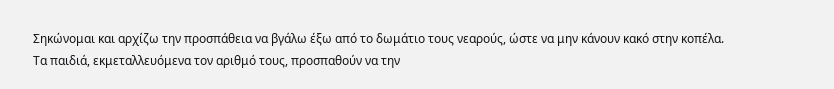Σηκώνομαι και αρχίζω την προσπάθεια να βγάλω έξω από το δωμάτιο τους νεαρούς, ώστε να μην κάνουν κακό στην κοπέλα.
Τα παιδιά, εκμεταλλευόμενα τον αριθμό τους, προσπαθούν να την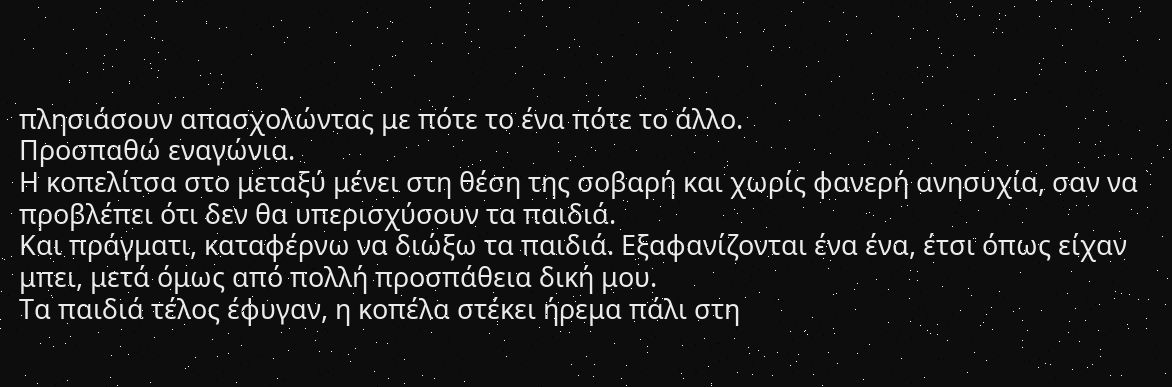πλησιάσουν απασχολώντας με πότε το ένα πότε το άλλο.
Προσπαθώ εναγώνια.
Η κοπελίτσα στο μεταξύ μένει στη θέση της σοβαρή και χωρίς φανερή ανησυχία, σαν να προβλέπει ότι δεν θα υπερισχύσουν τα παιδιά.
Και πράγματι, καταφέρνω να διώξω τα παιδιά. Εξαφανίζονται ένα ένα, έτσι όπως είχαν μπει, μετά όμως από πολλή προσπάθεια δική μου.
Τα παιδιά τέλος έφυγαν, η κοπέλα στέκει ήρεμα πάλι στη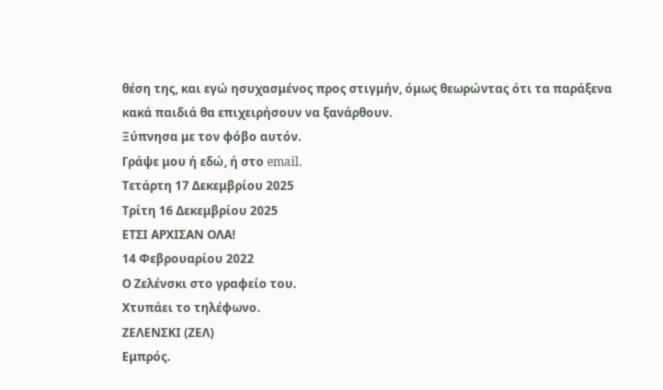θέση της, και εγώ ησυχασμένος προς στιγμήν, όμως θεωρώντας ότι τα παράξενα κακά παιδιά θα επιχειρήσουν να ξανάρθουν.
Ξύπνησα με τον φόβο αυτόν.
Γράψε μου ή εδώ, ή στο email.
Τετάρτη 17 Δεκεμβρίου 2025
Τρίτη 16 Δεκεμβρίου 2025
ΕΤΣΙ ΑΡΧΙΣΑΝ ΟΛΑ!
14 Φεβρουαρίου 2022
Ο Ζελένσκι στο γραφείο του.
Χτυπάει το τηλέφωνο.
ΖΕΛΕΝΣΚΙ (ΖΕΛ)
Εμπρός.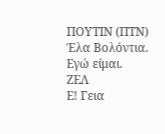ΠΟΥΤΙΝ (ΠΤΝ)
Έλα Βολόντια. Εγώ είμαι.
ΖΕΛ
Ε! Γεια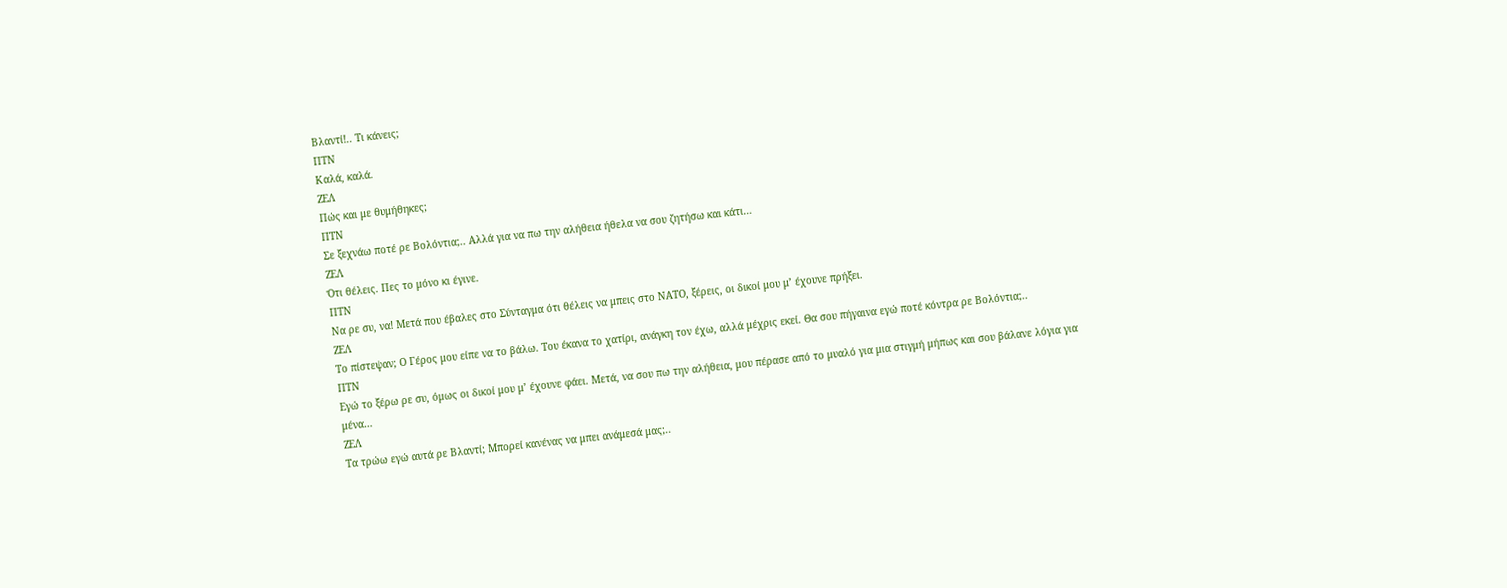Βλαντί!.. Τι κάνεις;
ΠΤΝ
Καλά, καλά.
ΖΕΛ
Πώς και με θυμήθηκες;
ΠΤΝ
Σε ξεχνάω ποτέ ρε Βολόντια;.. Αλλά για να πω την αλήθεια ήθελα να σου ζητήσω και κάτι…
ΖΕΛ
Ότι θέλεις. Πες το μόνο κι έγινε.
ΠΤΝ
Να ρε συ, να! Μετά που έβαλες στο Σύνταγμα ότι θέλεις να μπεις στο ΝΑΤΟ, ξέρεις, οι δικοί μου μ’ έχουνε πρήξει.
ΖΕΛ
Το πίστεψαν; Ο Γέρος μου είπε να το βάλω. Του έκανα το χατίρι, ανάγκη τον έχω, αλλά μέχρις εκεί. Θα σου πήγαινα εγώ ποτέ κόντρα ρε Βολόντια;..
ΠΤΝ
Εγώ το ξέρω ρε συ, όμως οι δικοί μου μ’ έχουνε φάει. Μετά, να σου πω την αλήθεια, μου πέρασε από το μυαλό για μια στιγμή μήπως και σου βάλανε λόγια για μένα…
ΖΕΛ
Τα τρώω εγώ αυτά ρε Βλαντί; Μπορεί κανένας να μπει ανάμεσά μας;..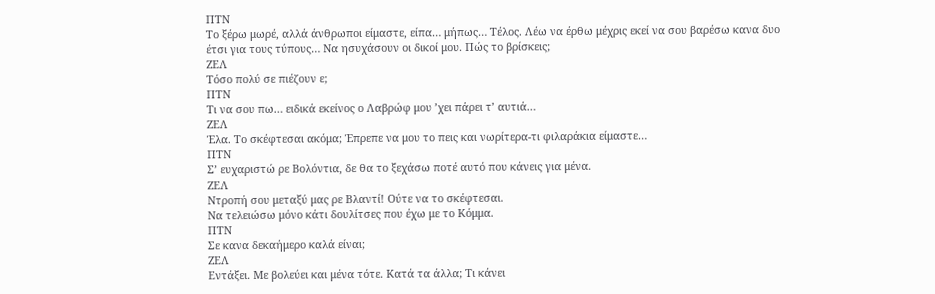ΠΤΝ
Το ξέρω μωρέ, αλλά άνθρωποι είμαστε, είπα… μήπως… Τέλος. Λέω να έρθω μέχρις εκεί να σου βαρέσω κανα δυο έτσι για τους τύπους… Να ησυχάσουν οι δικοί μου. Πώς το βρίσκεις;
ΖΕΛ
Τόσο πολύ σε πιέζουν ε;
ΠΤΝ
Τι να σου πω… ειδικά εκείνος ο Λαβρώφ μου ’χει πάρει τ’ αυτιά…
ΖΕΛ
Έλα. Το σκέφτεσαι ακόμα; Έπρεπε να μου το πεις και νωρίτερα-τι φιλαράκια είμαστε…
ΠΤΝ
Σ’ ευχαριστώ ρε Βολόντια, δε θα το ξεχάσω ποτέ αυτό που κάνεις για μένα.
ΖΕΛ
Ντροπή σου μεταξύ μας ρε Βλαντί! Ούτε να το σκέφτεσαι.
Να τελειώσω μόνο κάτι δουλίτσες που έχω με το Κόμμα.
ΠΤΝ
Σε κανα δεκαήμερο καλά είναι;
ΖΕΛ
Εντάξει. Με βολεύει και μένα τότε. Κατά τα άλλα; Τι κάνει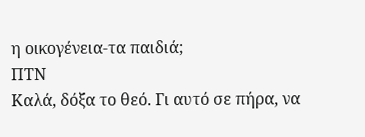η οικογένεια-τα παιδιά;
ΠΤΝ
Καλά, δόξα το θεό. Γι αυτό σε πήρα, να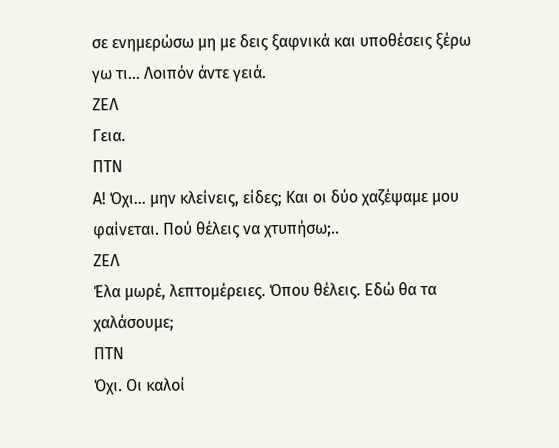σε ενημερώσω μη με δεις ξαφνικά και υποθέσεις ξέρω γω τι… Λοιπόν άντε γειά.
ΖΕΛ
Γεια.
ΠΤΝ
Α! Όχι… μην κλείνεις, είδες; Και οι δύο χαζέψαμε μου φαίνεται. Πού θέλεις να χτυπήσω;..
ΖΕΛ
Έλα μωρέ, λεπτομέρειες. Όπου θέλεις. Εδώ θα τα χαλάσουμε;
ΠΤΝ
Όχι. Οι καλοί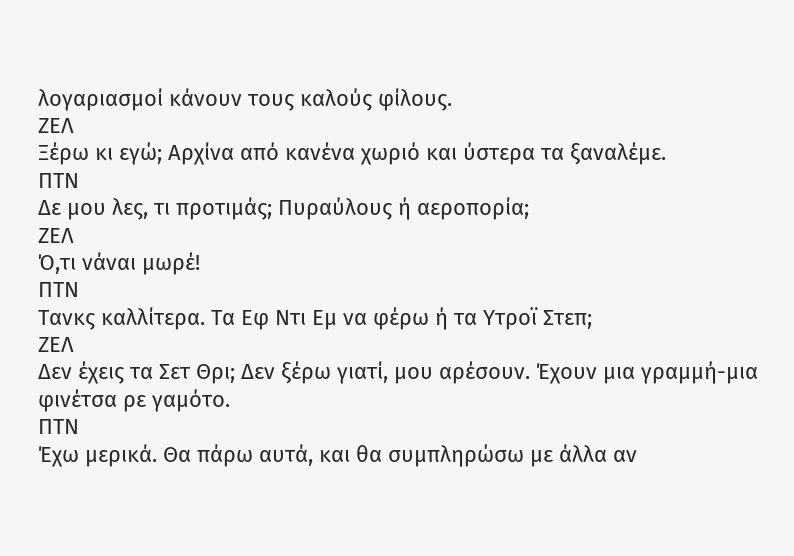λογαριασμοί κάνουν τους καλούς φίλους.
ΖΕΛ
Ξέρω κι εγώ; Αρχίνα από κανένα χωριό και ύστερα τα ξαναλέμε.
ΠΤΝ
Δε μου λες, τι προτιμάς; Πυραύλους ή αεροπορία;
ΖΕΛ
Ό,τι νάναι μωρέ!
ΠΤΝ
Τανκς καλλίτερα. Τα Εφ Ντι Εμ να φέρω ή τα Υτροϊ Στεπ;
ΖΕΛ
Δεν έχεις τα Σετ Θρι; Δεν ξέρω γιατί, μου αρέσουν. Έχουν μια γραμμή-μια φινέτσα ρε γαμότο.
ΠΤΝ
Έχω μερικά. Θα πάρω αυτά, και θα συμπληρώσω με άλλα αν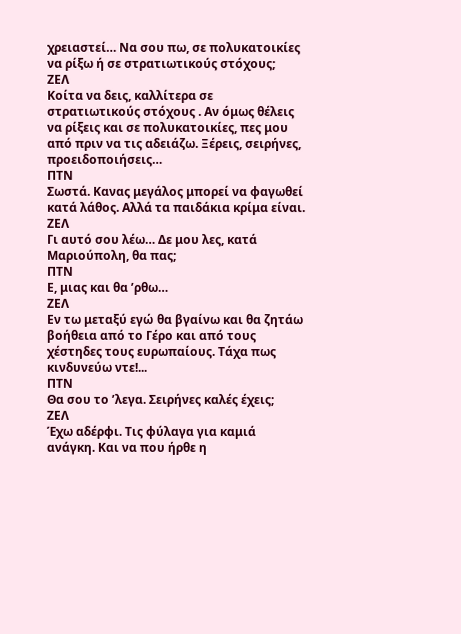χρειαστεί… Να σου πω, σε πολυκατοικίες να ρίξω ή σε στρατιωτικούς στόχους;
ΖΕΛ
Κοίτα να δεις, καλλίτερα σε στρατιωτικούς στόχους . Αν όμως θέλεις να ρίξεις και σε πολυκατοικίες, πες μου από πριν να τις αδειάζω. Ξέρεις, σειρήνες, προειδοποιήσεις…
ΠΤΝ
Σωστά. Κανας μεγάλος μπορεί να φαγωθεί κατά λάθος. Αλλά τα παιδάκια κρίμα είναι.
ΖΕΛ
Γι αυτό σου λέω… Δε μου λες, κατά Μαριούπολη, θα πας;
ΠΤΝ
Ε, μιας και θα ’ρθω…
ΖΕΛ
Εν τω μεταξύ εγώ θα βγαίνω και θα ζητάω βοήθεια από το Γέρο και από τους χέστηδες τους ευρωπαίους. Τάχα πως κινδυνεύω ντε!...
ΠΤΝ
Θα σου το ’λεγα. Σειρήνες καλές έχεις;
ΖΕΛ
Έχω αδέρφι. Τις φύλαγα για καμιά ανάγκη. Και να που ήρθε η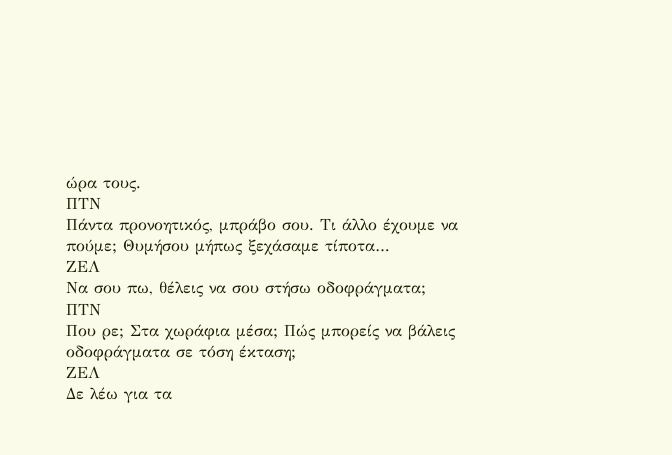ώρα τους.
ΠΤΝ
Πάντα προνοητικός, μπράβο σου. Τι άλλο έχουμε να πούμε; Θυμήσου μήπως ξεχάσαμε τίποτα…
ΖΕΛ
Να σου πω, θέλεις να σου στήσω οδοφράγματα;
ΠΤΝ
Που ρε; Στα χωράφια μέσα; Πώς μπορείς να βάλεις οδοφράγματα σε τόση έκταση;
ΖΕΛ
Δε λέω για τα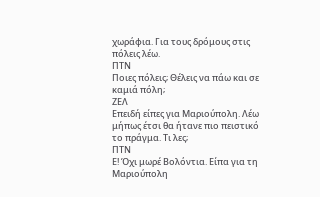χωράφια. Για τους δρόμους στις πόλεις λέω.
ΠΤΝ
Ποιες πόλεις; Θέλεις να πάω και σε καμιά πόλη;
ΖΕΛ
Επειδή είπες για Μαριούπολη. Λέω μήπως έτσι θα ήτανε πιο πειστικό το πράγμα. Τι λες;
ΠΤΝ
Ε! Όχι μωρέ Βολόντια. Είπα για τη Μαριούπολη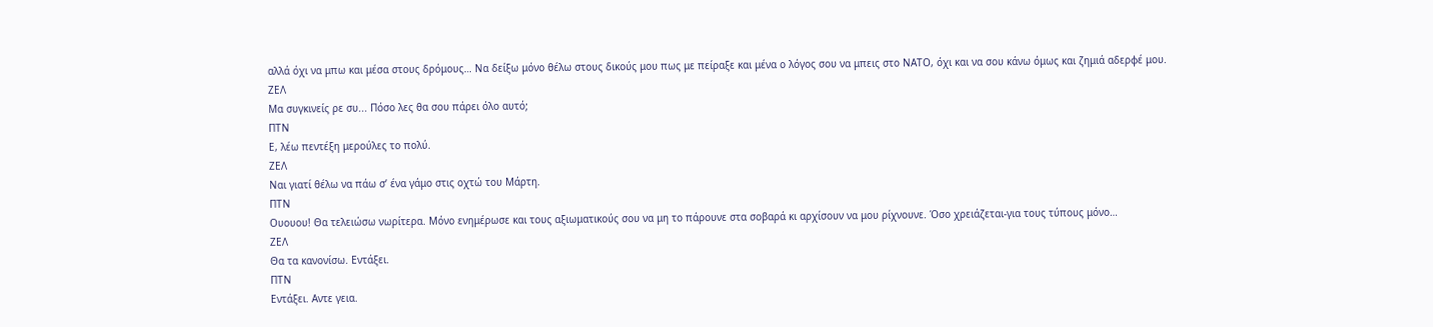αλλά όχι να μπω και μέσα στους δρόμους… Να δείξω μόνο θέλω στους δικούς μου πως με πείραξε και μένα ο λόγος σου να μπεις στο ΝΑΤΟ, όχι και να σου κάνω όμως και ζημιά αδερφέ μου.
ΖΕΛ
Μα συγκινείς ρε συ... Πόσο λες θα σου πάρει όλο αυτό;
ΠΤΝ
Ε, λέω πεντέξη μερούλες το πολύ.
ΖΕΛ
Ναι γιατί θέλω να πάω σ’ ένα γάμο στις οχτώ του Μάρτη.
ΠΤΝ
Ουουου! Θα τελειώσω νωρίτερα. Μόνο ενημέρωσε και τους αξιωματικούς σου να μη το πάρουνε στα σοβαρά κι αρχίσουν να μου ρίχνουνε. Όσο χρειάζεται-για τους τύπους μόνο…
ΖΕΛ
Θα τα κανονίσω. Εντάξει.
ΠΤΝ
Εντάξει. Αντε γεια.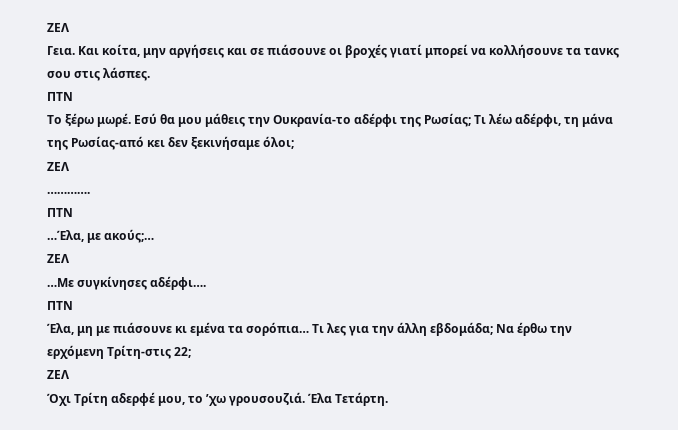ΖΕΛ
Γεια. Και κοίτα, μην αργήσεις και σε πιάσουνε οι βροχές γιατί μπορεί να κολλήσουνε τα τανκς σου στις λάσπες.
ΠΤΝ
Το ξέρω μωρέ. Εσύ θα μου μάθεις την Ουκρανία-το αδέρφι της Ρωσίας; Τι λέω αδέρφι, τη μάνα της Ρωσίας-από κει δεν ξεκινήσαμε όλοι;
ΖΕΛ
………….
ΠΤΝ
…Έλα, με ακούς;…
ΖΕΛ
…Με συγκίνησες αδέρφι….
ΠΤΝ
Έλα, μη με πιάσουνε κι εμένα τα σορόπια… Τι λες για την άλλη εβδομάδα; Να έρθω την ερχόμενη Τρίτη-στις 22;
ΖΕΛ
Όχι Τρίτη αδερφέ μου, το ’χω γρουσουζιά. Έλα Τετάρτη.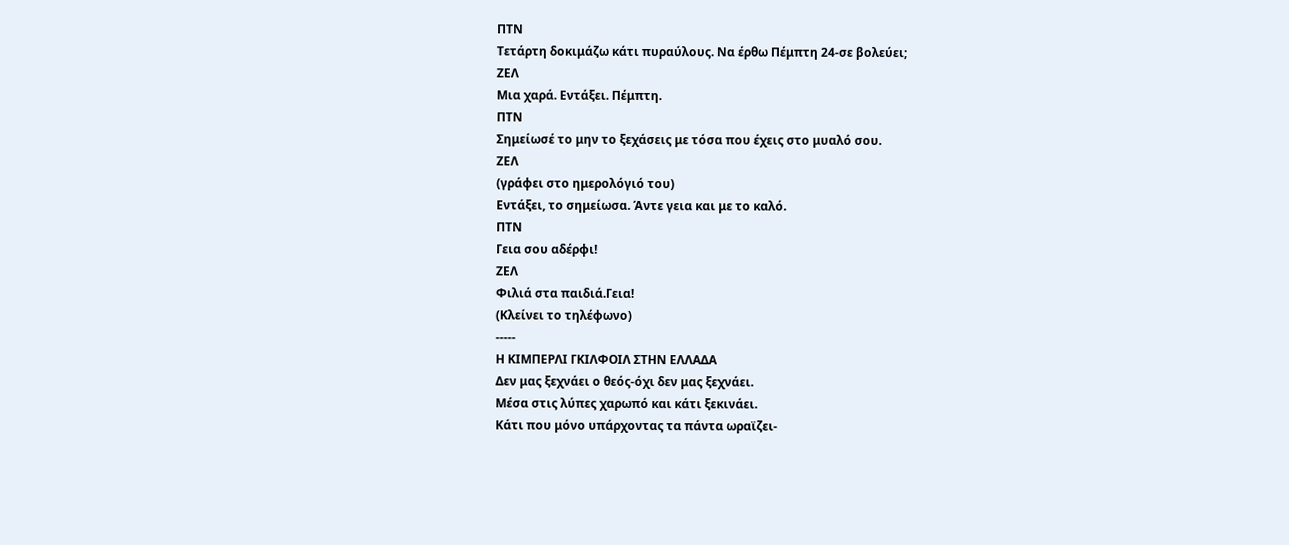ΠΤΝ
Τετάρτη δοκιμάζω κάτι πυραύλους. Να έρθω Πέμπτη 24-σε βολεύει;
ΖΕΛ
Μια χαρά. Εντάξει. Πέμπτη.
ΠΤΝ
Σημείωσέ το μην το ξεχάσεις με τόσα που έχεις στο μυαλό σου.
ΖΕΛ
(γράφει στο ημερολόγιό του)
Εντάξει, το σημείωσα. Άντε γεια και με το καλό.
ΠΤΝ
Γεια σου αδέρφι!
ΖΕΛ
Φιλιά στα παιδιά.Γεια!
(Κλείνει το τηλέφωνο)
-----
Η ΚΙΜΠΕΡΛΙ ΓΚΙΛΦΟΙΛ ΣΤΗΝ ΕΛΛΑΔΑ
Δεν μας ξεχνάει ο θεός-όχι δεν μας ξεχνάει.
Μέσα στις λύπες χαρωπό και κάτι ξεκινάει.
Κάτι που μόνο υπάρχοντας τα πάντα ωραϊζει-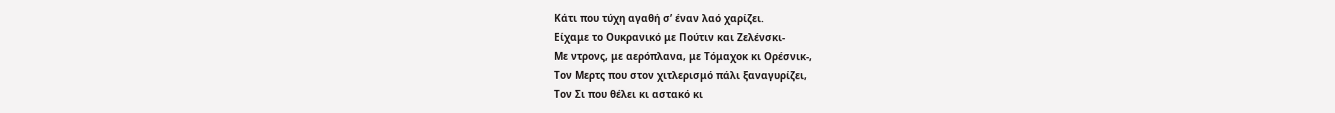Κάτι που τύχη αγαθή σ’ έναν λαό χαρίζει.
Είχαμε το Ουκρανικό με Πούτιν και Ζελένσκι-
Με ντρονς, με αερόπλανα, με Τόμαχοκ κι Ορέσνικ-,
Τον Μερτς που στον χιτλερισμό πάλι ξαναγυρίζει,
Τον Σι που θέλει κι αστακό κι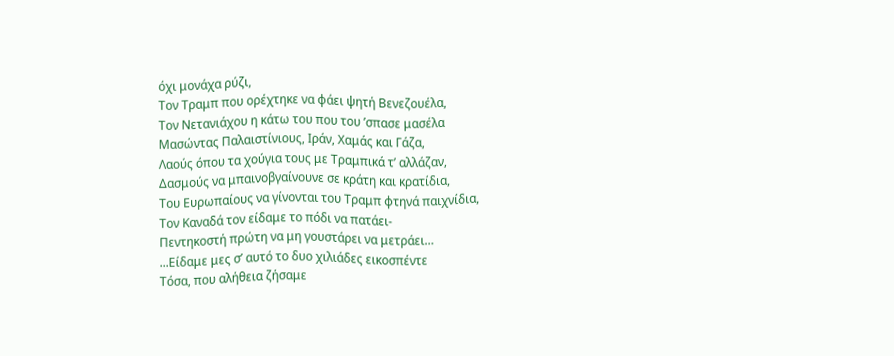όχι μονάχα ρύζι,
Τον Τραμπ που ορέχτηκε να φάει ψητή Βενεζουέλα,
Τον Νετανιάχου η κάτω του που του ’σπασε μασέλα
Μασώντας Παλαιστίνιους, Ιράν, Χαμάς και Γάζα,
Λαούς όπου τα χούγια τους με Τραμπικά τ’ αλλάζαν,
Δασμούς να μπαινοβγαίνουνε σε κράτη και κρατίδια,
Του Ευρωπαίους να γίνονται του Τραμπ φτηνά παιχνίδια,
Τον Καναδά τον είδαμε το πόδι να πατάει-
Πεντηκοστή πρώτη να μη γουστάρει να μετράει…
...Είδαμε μες σ’ αυτό το δυο χιλιάδες εικοσπέντε
Τόσα, που αλήθεια ζήσαμε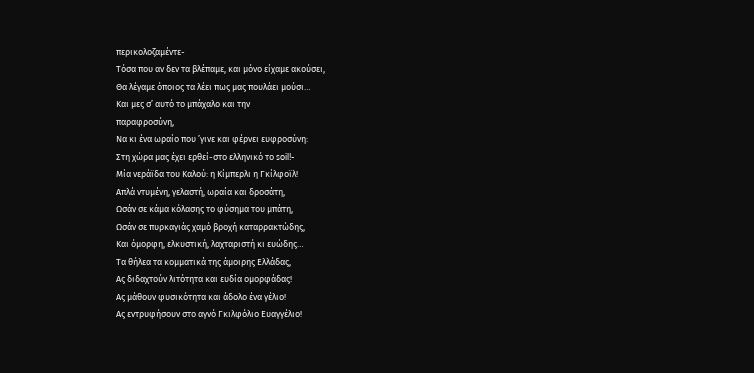περικολοζαμέντε-
Τόσα που αν δεν τα βλέπαμε, και μόνο είχαμε ακούσει,
Θα λέγαμε όποιος τα λέει πως μας πουλάει μούσι…
Και μες σ’ αυτό το μπάχαλο και την
παραφροσύνη,
Να κι ένα ωραίο που ’γινε και φέρνει ευφροσύνη:
Στη χώρα μας έχει ερθεί-στο ελληνικό το soil!-
Μία νεράϊδα του Καλού: η Κίμπερλι η Γκίλφοϊλ!
Απλά ντυμένη, γελαστή, ωραία και δροσάτη,
Ωσάν σε κάμα κόλασης το φύσημα του μπάτη,
Ωσάν σε πυρκαγιάς χαμό βροχή καταρρακτώδης,
Και όμορφη, ελκυστική, λαχταριστή κι ευώδης…
Τα θήλεα τα κομματικά της άμοιρης Ελλάδας,
Ας διδαχτούν λιτότητα και ευδία ομορφάδας!
Ας μάθουν φυσικότητα και άδολο ένα γέλιο!
Ας εντρυφήσουν στο αγνό Γκιλφόλιο Ευαγγέλιο!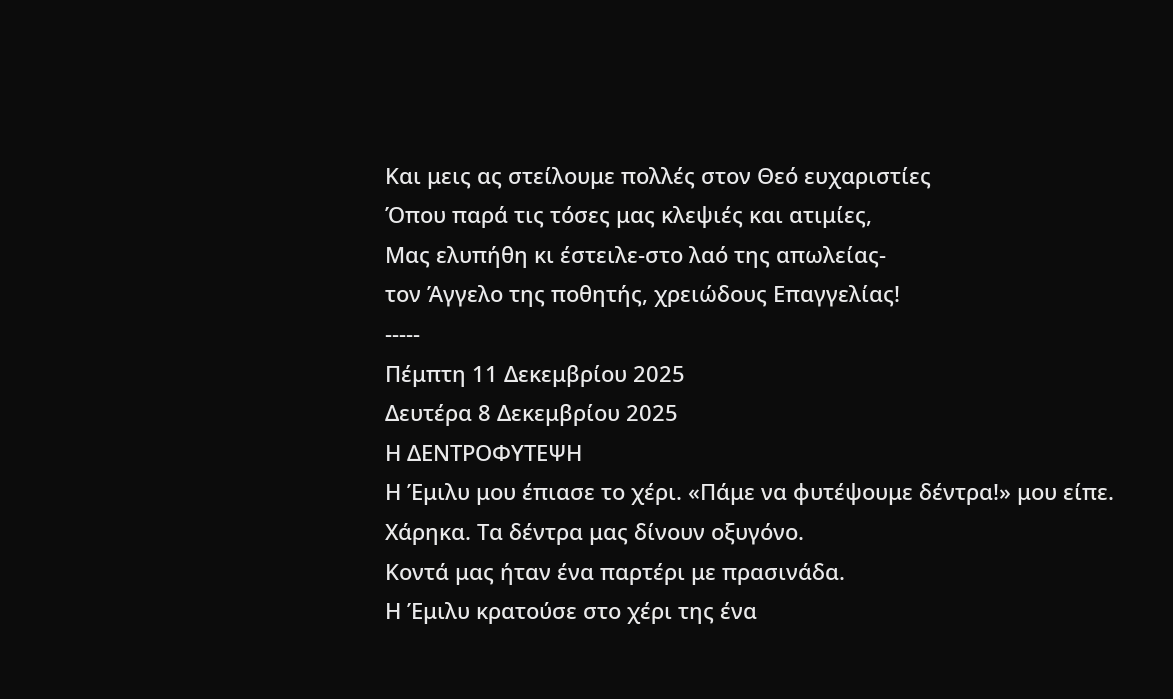Και μεις ας στείλουμε πολλές στον Θεό ευχαριστίες
Όπου παρά τις τόσες μας κλεψιές και ατιμίες,
Μας ελυπήθη κι έστειλε-στο λαό της απωλείας-
τον Άγγελο της ποθητής, χρειώδους Επαγγελίας!
-----
Πέμπτη 11 Δεκεμβρίου 2025
Δευτέρα 8 Δεκεμβρίου 2025
Η ΔΕΝΤΡΟΦΥΤΕΨΗ
Η Έμιλυ μου έπιασε το χέρι. «Πάμε να φυτέψουμε δέντρα!» μου είπε.
Χάρηκα. Τα δέντρα μας δίνουν οξυγόνο.
Κοντά μας ήταν ένα παρτέρι με πρασινάδα.
Η Έμιλυ κρατούσε στο χέρι της ένα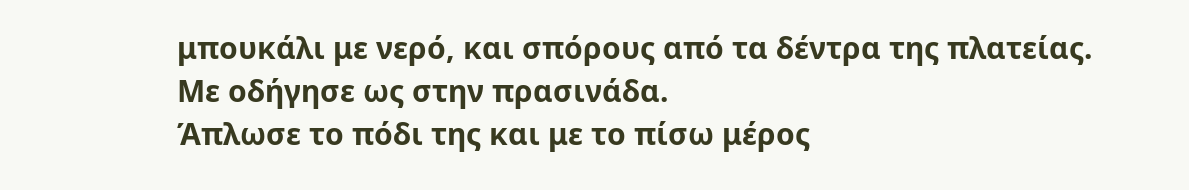μπουκάλι με νερό, και σπόρους από τα δέντρα της πλατείας.
Με οδήγησε ως στην πρασινάδα.
Άπλωσε το πόδι της και με το πίσω μέρος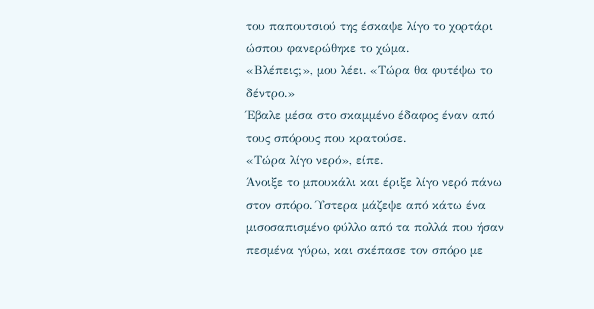του παπουτσιού της έσκαψε λίγο το χορτάρι ώσπου φανερώθηκε το χώμα.
«Βλέπεις;», μου λέει. «Τώρα θα φυτέψω το δέντρο.»
Έβαλε μέσα στο σκαμμένο έδαφος έναν από τους σπόρους που κρατούσε.
«Τώρα λίγο νερό», είπε.
Άνοιξε το μπουκάλι και έριξε λίγο νερό πάνω στον σπόρο. Ύστερα μάζεψε από κάτω ένα μισοσαπισμένο φύλλο από τα πολλά που ήσαν πεσμένα γύρω, και σκέπασε τον σπόρο με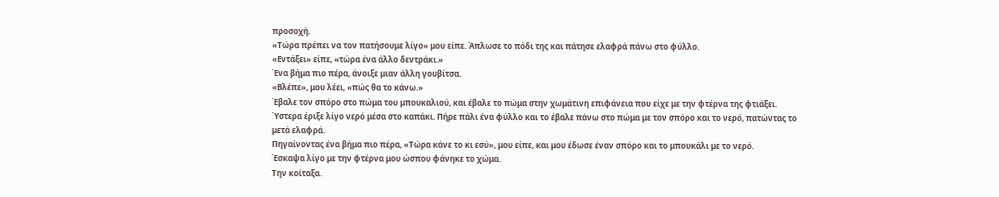προσοχή.
«Τώρα πρέπει να τον πατήσουμε λίγο» μου είπε. Άπλωσε το πόδι της και πάτησε ελαφρά πάνω στο φύλλο.
«Εντάξει» είπε, «τώρα ένα άλλο δεντράκι.»
Ένα βήμα πιο πέρα, άνοιξε μιαν άλλη γουβίτσα.
«Βλέπε», μου λέει, «πώς θα το κάνω.»
Έβαλε τον σπόρο στο πώμα του μπουκαλιού, και έβαλε το πώμα στην χωμάτινη επιφάνεια που είχε με την φτέρνα της φτιάξει. Ύστερα έριξε λίγο νερό μέσα στο καπάκι. Πήρε πάλι ένα φύλλο και το έβαλε πάνω στο πώμα με τον σπόρο και το νερό, πατώντας το μετά ελαφρά.
Πηγαίνοντας ένα βήμα πιο πέρα, «Τώρα κάνε το κι εσύ», μου είπε, και μου έδωσε έναν σπόρο και το μπουκάλι με το νερό.
Έσκαψα λίγο με την φτέρνα μου ώσπου φάνηκε το χώμα.
Την κοίταξα.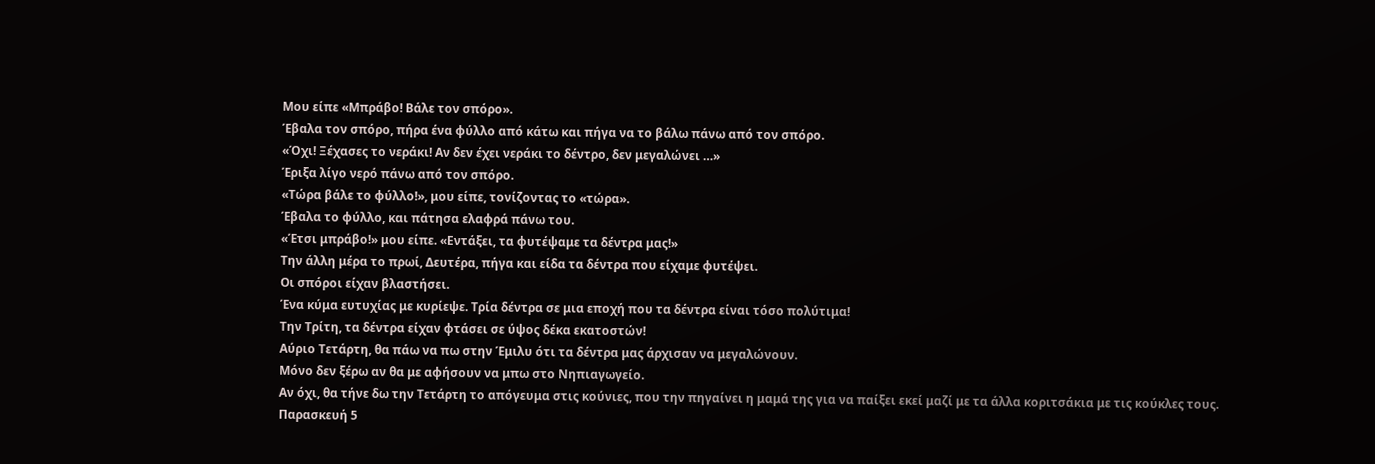Μου είπε «Μπράβο! Βάλε τον σπόρο».
Έβαλα τον σπόρο, πήρα ένα φύλλο από κάτω και πήγα να το βάλω πάνω από τον σπόρο.
«Όχι! Ξέχασες το νεράκι! Αν δεν έχει νεράκι το δέντρο, δεν μεγαλώνει …»
Έριξα λίγο νερό πάνω από τον σπόρο.
«Τώρα βάλε το φύλλο!», μου είπε, τονίζοντας το «τώρα».
Έβαλα το φύλλο, και πάτησα ελαφρά πάνω του.
«Έτσι μπράβο!» μου είπε. «Εντάξει, τα φυτέψαμε τα δέντρα μας!»
Την άλλη μέρα το πρωί, Δευτέρα, πήγα και είδα τα δέντρα που είχαμε φυτέψει.
Οι σπόροι είχαν βλαστήσει.
Ένα κύμα ευτυχίας με κυρίεψε. Τρία δέντρα σε μια εποχή που τα δέντρα είναι τόσο πολύτιμα!
Την Τρίτη, τα δέντρα είχαν φτάσει σε ύψος δέκα εκατοστών!
Αύριο Τετάρτη, θα πάω να πω στην Έμιλυ ότι τα δέντρα μας άρχισαν να μεγαλώνουν.
Μόνο δεν ξέρω αν θα με αφήσουν να μπω στο Νηπιαγωγείο.
Αν όχι, θα τήνε δω την Τετάρτη το απόγευμα στις κούνιες, που την πηγαίνει η μαμά της για να παίξει εκεί μαζί με τα άλλα κοριτσάκια με τις κούκλες τους.
Παρασκευή 5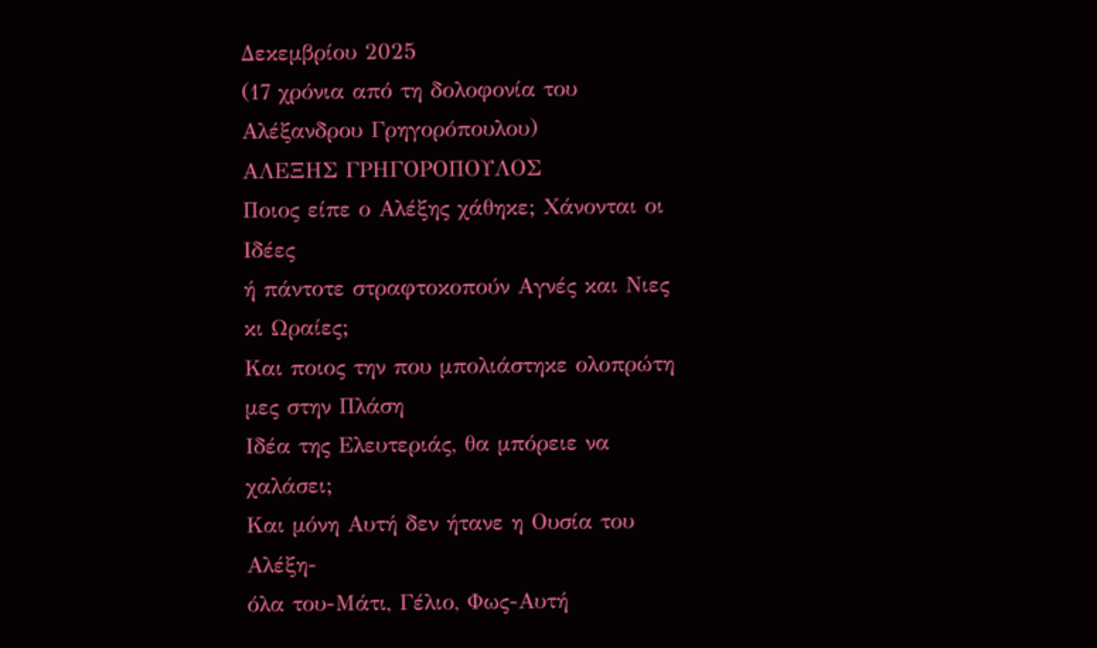Δεκεμβρίου 2025
(17 χρόνια από τη δολοφονία του Αλέξανδρου Γρηγορόπουλου)
ΑΛΕΞΗΣ ΓΡΗΓΟΡΟΠΟΥΛΟΣ
Ποιος είπε ο Αλέξης χάθηκε; Χάνονται οι Ιδέες
ή πάντοτε στραφτοκοπούν Αγνές και Νιες κι Ωραίες;
Και ποιος την που μπολιάστηκε ολοπρώτη μες στην Πλάση
Ιδέα της Ελευτεριάς, θα μπόρειε να χαλάσει;
Και μόνη Αυτή δεν ήτανε η Ουσία του Αλέξη-
όλα του-Μάτι, Γέλιο, Φως-Αυτή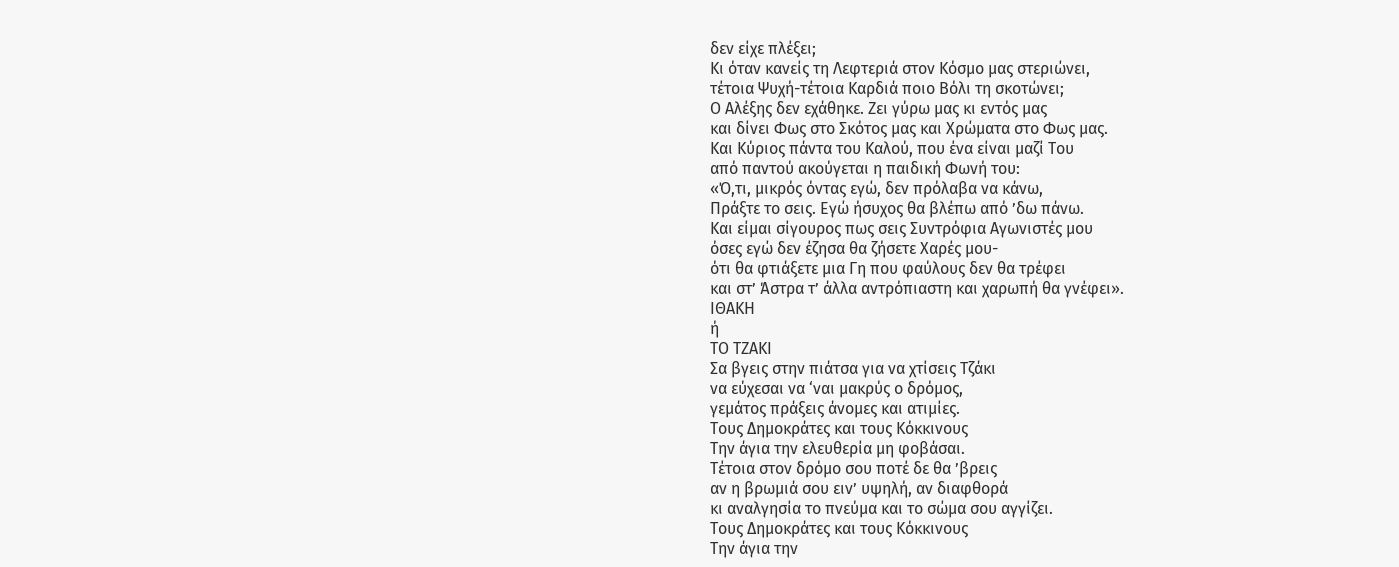δεν είχε πλέξει;
Κι όταν κανείς τη Λεφτεριά στον Κόσμο μας στεριώνει,
τέτοια Ψυχή-τέτοια Καρδιά ποιο Βόλι τη σκοτώνει;
Ο Αλέξης δεν εχάθηκε. Ζει γύρω μας κι εντός μας
και δίνει Φως στο Σκότος μας και Χρώματα στο Φως μας.
Και Κύριος πάντα του Καλού, που ένα είναι μαζί Του
από παντού ακούγεται η παιδική Φωνή του:
«Ό,τι, μικρός όντας εγώ, δεν πρόλαβα να κάνω,
Πράξτε το σεις. Εγώ ήσυχος θα βλέπω από ’δω πάνω.
Και είμαι σίγουρος πως σεις Συντρόφια Αγωνιστές μου
όσες εγώ δεν έζησα θα ζήσετε Χαρές μου-
ότι θα φτιάξετε μια Γη που φαύλους δεν θα τρέφει
και στ’ Άστρα τ’ άλλα αντρόπιαστη και χαρωπή θα γνέφει».
ΙΘΑΚΗ
ή
ΤΟ ΤΖΑΚΙ
Σα βγεις στην πιάτσα για να χτίσεις Τζάκι
να εύχεσαι να ‘ναι μακρύς ο δρόμος,
γεμάτος πράξεις άνομες και ατιμίες.
Τους Δημοκράτες και τους Κόκκινους
Την άγια την ελευθερία μη φοβάσαι.
Τέτοια στον δρόμο σου ποτέ δε θα ’βρεις
αν η βρωμιά σου ειν’ υψηλή, αν διαφθορά
κι αναλγησία το πνεύμα και το σώμα σου αγγίζει.
Τους Δημοκράτες και τους Κόκκινους
Την άγια την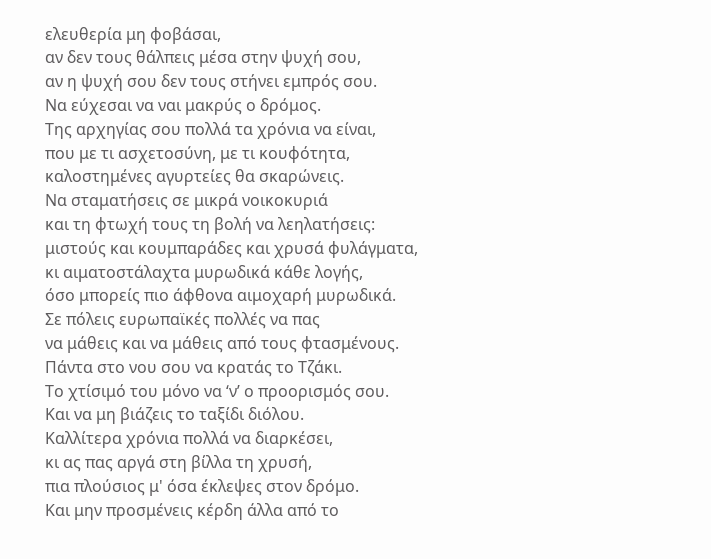ελευθερία μη φοβάσαι,
αν δεν τους θάλπεις μέσα στην ψυχή σου,
αν η ψυχή σου δεν τους στήνει εμπρός σου.
Να εύχεσαι να ναι μακρύς ο δρόμος.
Της αρχηγίας σου πολλά τα χρόνια να είναι,
που με τι ασχετοσύνη, με τι κουφότητα,
καλοστημένες αγυρτείες θα σκαρώνεις.
Να σταματήσεις σε μικρά νοικοκυριά
και τη φτωχή τους τη βολή να λεηλατήσεις:
μιστούς και κουμπαράδες και χρυσά φυλάγματα,
κι αιματοστάλαχτα μυρωδικά κάθε λογής,
όσο μπορείς πιο άφθονα αιμοχαρή μυρωδικά.
Σε πόλεις ευρωπαϊκές πολλές να πας
να μάθεις και να μάθεις από τους φτασμένους.
Πάντα στο νου σου να κρατάς το Τζάκι.
Το χτίσιμό του μόνο να ‘ν’ ο προορισμός σου.
Και να μη βιάζεις το ταξίδι διόλου.
Καλλίτερα χρόνια πολλά να διαρκέσει,
κι ας πας αργά στη βίλλα τη χρυσή,
πια πλούσιος μ' όσα έκλεψες στον δρόμο.
Και μην προσμένεις κέρδη άλλα από το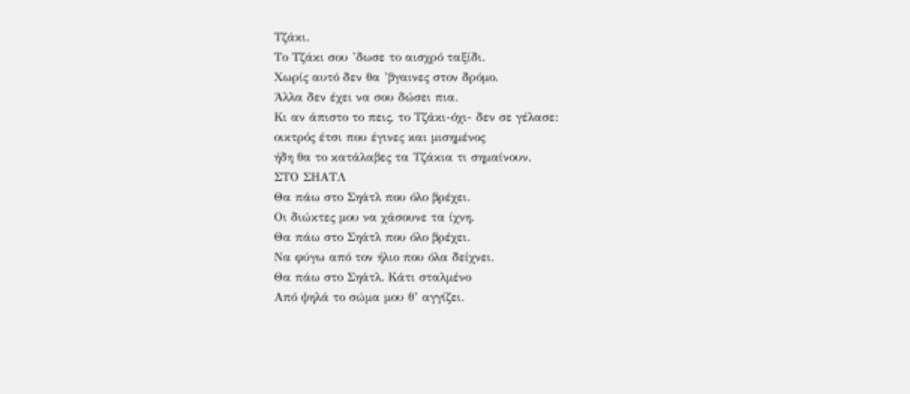Τζάκι.
Το Τζάκι σου ’δωσε το αισχρό ταξίδι.
Χωρίς αυτό δεν θα ’βγαινες στον δρόμο.
Άλλα δεν έχει να σου δώσει πια.
Κι αν άπιστο το πεις, το Τζάκι-όχι- δεν σε γέλασε:
οικτρός έτσι που έγινες και μισημένος
ήδη θα το κατάλαβες τα Τζάκια τι σημαίνουν.
ΣΤΟ ΣΗΑΤΛ
Θα πάω στο Σηάτλ που όλο βρέχει.
Οι διώκτες μου να χάσουνε τα ίχνη.
Θα πάω στο Σηάτλ που όλο βρέχει.
Να φύγω από τον ήλιο που όλα δείχνει.
Θα πάω στο Σηάτλ. Κάτι σταλμένο
Από ψηλά το σώμα μου θ’ αγγίζει.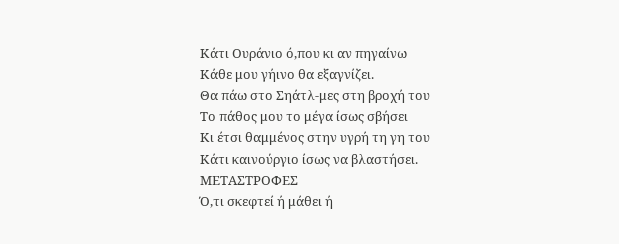Κάτι Ουράνιο ό,που κι αν πηγαίνω
Κάθε μου γήινο θα εξαγνίζει.
Θα πάω στο Σηάτλ-μες στη βροχή του
Το πάθος μου το μέγα ίσως σβήσει
Κι έτσι θαμμένος στην υγρή τη γη του
Κάτι καινούργιο ίσως να βλαστήσει.
ΜΕΤΑΣΤΡΟΦΕΣ
Ό,τι σκεφτεί ή μάθει ή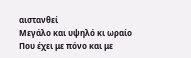αιστανθεί
Μεγάλο και υψηλό κι ωραίο
Που έχει με πόνο και με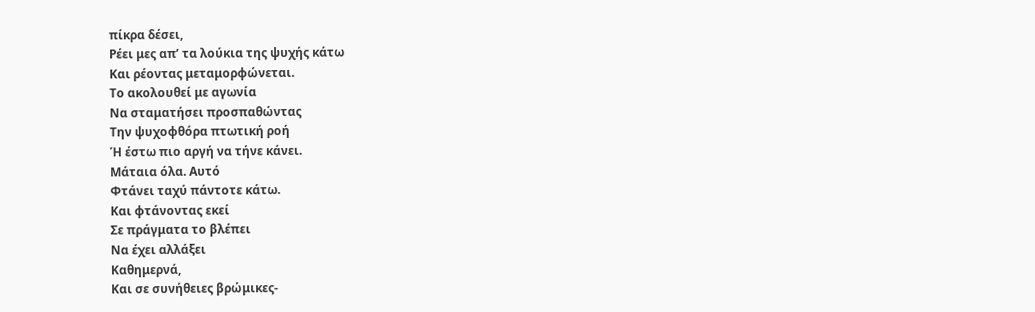πίκρα δέσει,
Ρέει μες απ’ τα λούκια της ψυχής κάτω
Και ρέοντας μεταμορφώνεται.
Το ακολουθεί με αγωνία
Να σταματήσει προσπαθώντας
Την ψυχοφθόρα πτωτική ροή
Ή έστω πιο αργή να τήνε κάνει.
Μάταια όλα. Αυτό
Φτάνει ταχύ πάντοτε κάτω.
Και φτάνοντας εκεί
Σε πράγματα το βλέπει
Να έχει αλλάξει
Καθημερνά,
Και σε συνήθειες βρώμικες-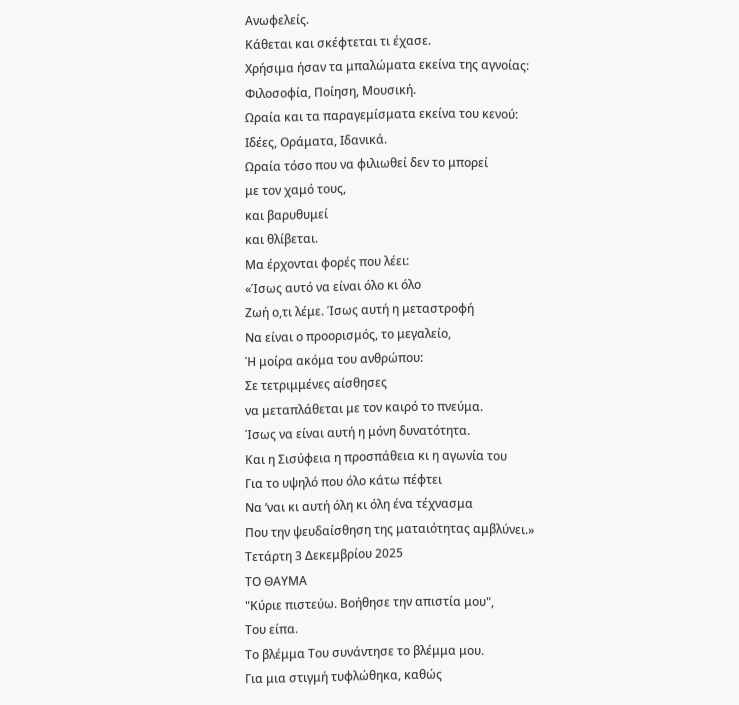Ανωφελείς.
Κάθεται και σκέφτεται τι έχασε.
Χρήσιμα ήσαν τα μπαλώματα εκείνα της αγνοίας:
Φιλοσοφία, Ποίηση, Μουσική.
Ωραία και τα παραγεμίσματα εκείνα του κενού:
Ιδέες, Οράματα, Ιδανικά.
Ωραία τόσο που να φιλιωθεί δεν το μπορεί
με τον χαμό τους,
και βαρυθυμεί
και θλίβεται.
Μα έρχονται φορές που λέει:
«Ίσως αυτό να είναι όλο κι όλο
Ζωή ο,τι λέμε. Ίσως αυτή η μεταστροφή
Να είναι ο προορισμός, το μεγαλείο,
Ή μοίρα ακόμα του ανθρώπου:
Σε τετριμμένες αίσθησες
να μεταπλάθεται με τον καιρό το πνεύμα.
Ίσως να είναι αυτή η μόνη δυνατότητα.
Και η Σισύφεια η προσπάθεια κι η αγωνία του
Για το υψηλό που όλο κάτω πέφτει
Να ’ναι κι αυτή όλη κι όλη ένα τέχνασμα
Που την ψευδαίσθηση της ματαιότητας αμβλύνει.»
Τετάρτη 3 Δεκεμβρίου 2025
ΤΟ ΘΑΥΜΑ
"Κύριε πιστεύω. Βοήθησε την απιστία μου",
Του είπα.
Το βλέμμα Του συνάντησε το βλέμμα μου.
Για μια στιγμή τυφλώθηκα, καθώς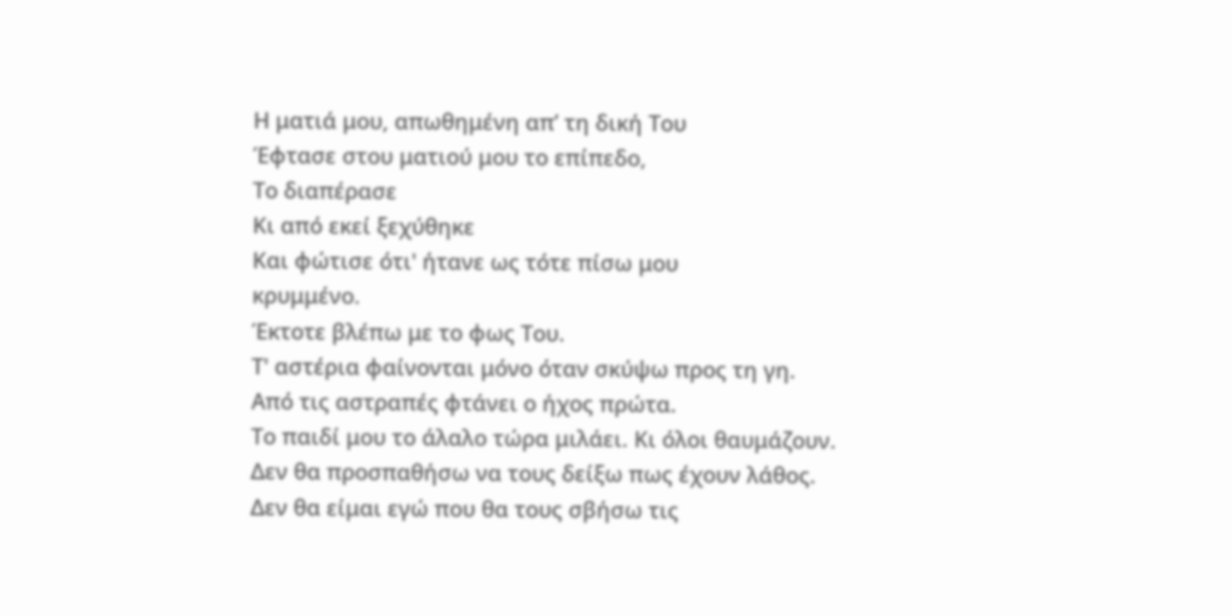Η ματιά μου, απωθημένη απ’ τη δική Του
Έφτασε στου ματιού μου το επίπεδο,
Το διαπέρασε
Κι από εκεί ξεχύθηκε
Και φώτισε ότι' ήτανε ως τότε πίσω μου
κρυμμένο.
Έκτοτε βλέπω με το φως Του.
Τ' αστέρια φαίνονται μόνο όταν σκύψω προς τη γη.
Από τις αστραπές φτάνει ο ήχος πρώτα.
Το παιδί μου το άλαλο τώρα μιλάει. Κι όλοι θαυμάζουν.
Δεν θα προσπαθήσω να τους δείξω πως έχουν λάθος.
Δεν θα είμαι εγώ που θα τους σβήσω τις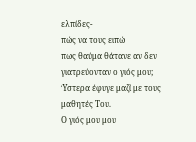ελπίδες-
πώς να τους ειπώ
πως θαύμα θάτανε αν δεν γιατρεύονταν ο γιός μου;
Ύστερα έφυγε μαζί με τους μαθητές Του.
Ο γιός μου μου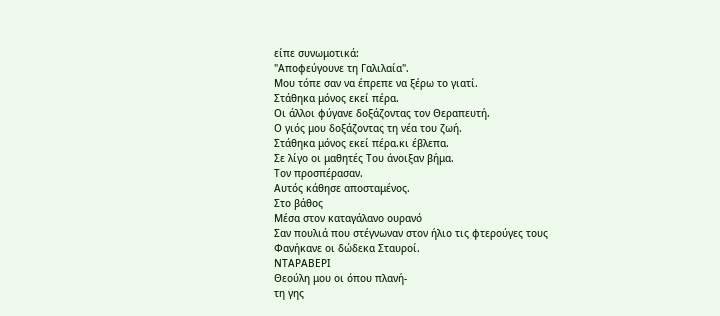είπε συνωμοτικά:
"Αποφεύγουνε τη Γαλιλαία".
Μου τόπε σαν να έπρεπε να ξέρω το γιατί.
Στάθηκα μόνος εκεί πέρα.
Οι άλλοι φύγανε δοξάζοντας τον Θεραπευτή.
Ο γιός μου δοξάζοντας τη νέα του ζωή.
Στάθηκα μόνος εκεί πέρα.κι έβλεπα.
Σε λίγο οι μαθητές Του άνοιξαν βήμα.
Τον προσπέρασαν.
Αυτός κάθησε αποσταμένος.
Στο βάθος
Μέσα στον καταγάλανο ουρανό
Σαν πουλιά που στέγνωναν στον ήλιο τις φτερούγες τους
Φανήκανε οι δώδεκα Σταυροί.
ΝΤΑΡΑΒΕΡΙ
Θεούλη μου οι όπου πλανή-
τη γης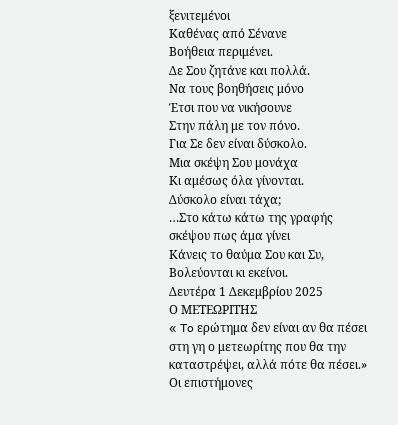ξενιτεμένοι
Καθένας από Σένανε
Βοήθεια περιμένει.
Δε Σου ζητάνε και πολλά.
Να τους βοηθήσεις μόνο
Έτσι που να νικήσουνε
Στην πάλη με τον πόνο.
Για Σε δεν είναι δύσκολο.
Μια σκέψη Σου μονάχα
Κι αμέσως όλα γίνονται.
Δύσκολο είναι τάχα;
…Στο κάτω κάτω της γραφής
σκέψου πως άμα γίνει
Κάνεις το θαύμα Σου και Συ,
Βολεύονται κι εκείνοι.
Δευτέρα 1 Δεκεμβρίου 2025
Ο ΜΕΤΕΩΡΙΤΗΣ
« To ερώτημα δεν είναι αν θα πέσει στη γη ο μετεωρίτης που θα την καταστρέψει, αλλά πότε θα πέσει.»
Οι επιστήμονες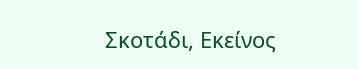Σκοτάδι, Εκείνος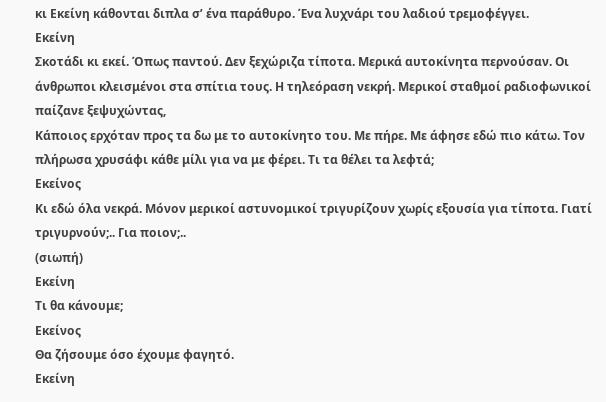κι Εκείνη κάθονται διπλα σ’ ένα παράθυρο. Ένα λυχνάρι του λαδιού τρεμοφέγγει.
Εκείνη
Σκοτάδι κι εκεί. Όπως παντού. Δεν ξεχώριζα τίποτα. Μερικά αυτοκίνητα περνούσαν. Οι άνθρωποι κλεισμένοι στα σπίτια τους. Η τηλεόραση νεκρή. Μερικοί σταθμοί ραδιοφωνικοί παίζανε ξεψυχώντας,
Κάποιος ερχόταν προς τα δω με το αυτοκίνητο του. Με πήρε. Με άφησε εδώ πιο κάτω. Τον πλήρωσα χρυσάφι κάθε μίλι για να με φέρει. Τι τα θέλει τα λεφτά;
Εκείνος
Κι εδώ όλα νεκρά. Μόνον μερικοί αστυνομικοί τριγυρίζουν χωρίς εξουσία για τίποτα. Γιατί τριγυρνούν;.. Για ποιον;..
(σιωπή)
Εκείνη
Τι θα κάνουμε;
Εκείνος
Θα ζήσουμε όσο έχουμε φαγητό.
Εκείνη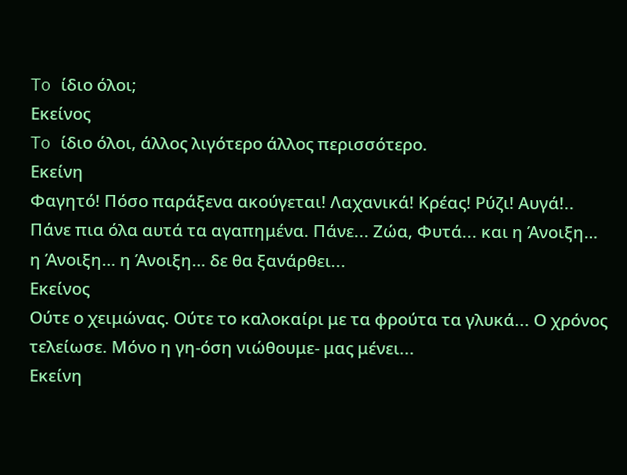To ίδιο όλοι;
Εκείνος
To ίδιο όλοι, άλλος λιγότερο άλλος περισσότερο.
Εκείνη
Φαγητό! Πόσο παράξενα ακούγεται! Λαχανικά! Κρέας! Ρύζι! Αυγά!.. Πάνε πια όλα αυτά τα αγαπημένα. Πάνε... Ζώα, Φυτά... και η Άνοιξη… η Άνοιξη… η Άνοιξη… δε θα ξανάρθει...
Εκείνος
Ούτε ο χειμώνας. Ούτε το καλοκαίρι με τα φρούτα τα γλυκά... Ο χρόνος τελείωσε. Μόνο η γη-όση νιώθουμε- μας μένει...
Εκείνη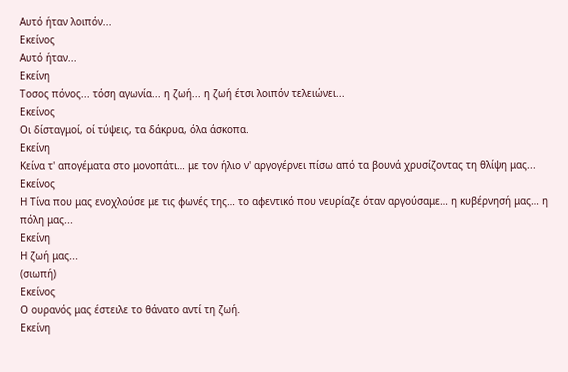Αυτό ήταν λοιπόν...
Εκείνος
Αυτό ήταν...
Εκείνη
Τοσος πόνος... τόση αγωνία... η ζωή... η ζωή έτσι λοιπόν τελειώνει...
Εκείνος
Οι δίσταγμοί, οί τύψεις, τα δάκρυα, όλα άσκοπα.
Εκείνη
Κείνα τ' απογέματα στο μονοπάτι… με τον ήλιο ν' αργογέρνει πίσω από τα βουνά χρυσίζοντας τη θλίψη μας...
Εκείνος
Η Τίνα που μας ενοχλούσε με τις φωνές της… το αφεντικό που νευρίαζε όταν αργούσαμε… η κυβέρνησή μας… η πόλη μας...
Εκείνη
Η ζωή μας...
(σιωπή)
Εκείνος
Ο ουρανός μας έστειλε το θάνατο αντί τη ζωή.
Εκείνη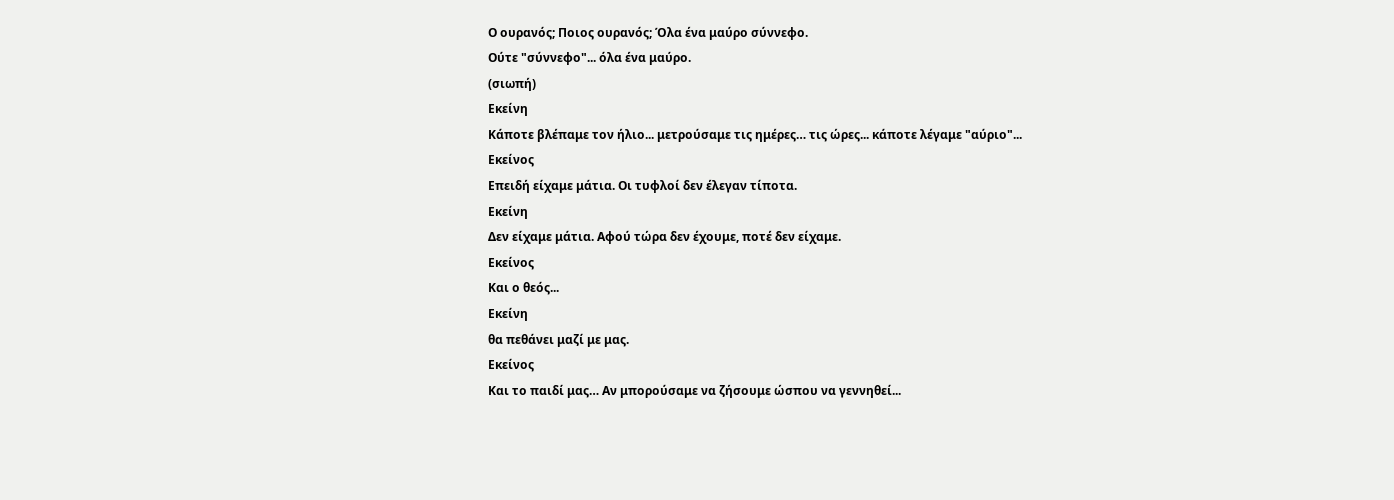Ο ουρανός; Ποιος ουρανός; Όλα ένα μαύρο σύννεφο.
Ούτε "σύννεφο"... όλα ένα μαύρο.
(σιωπή)
Εκείνη
Κάποτε βλέπαμε τον ήλιο... μετρούσαμε τις ημέρες… τις ώρες... κάποτε λέγαμε "αύριο"...
Εκείνος
Επειδή είχαμε μάτια. Οι τυφλοί δεν έλεγαν τίποτα.
Εκείνη
Δεν είχαμε μάτια. Αφού τώρα δεν έχουμε, ποτέ δεν είχαμε.
Εκείνος
Και ο θεός...
Εκείνη
θα πεθάνει μαζί με μας.
Εκείνος
Και το παιδί μας… Αν μπορούσαμε να ζήσουμε ώσπου να γεννηθεί...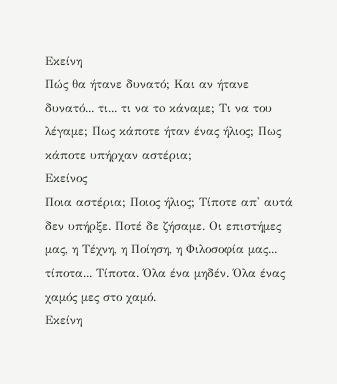Εκείνη
Πώς θα ήτανε δυνατό; Και αν ήτανε δυνατό... τι... τι να τo κάναμε; Τι να του λέγαμε; Πως κάποτε ήταν ένας ήλιος; Πως κάποτε υπήρχαν αστέρια;
Εκείνος
Ποια αστέρια; Ποιος ήλιος; Τίποτε απ' αυτά δεν υπήρξε. Ποτέ δε ζήσαμε. Οι επιστήμες μας, η Τέχνη, η Ποίηση, η Φιλοσοφία μας... τίποτα... Τίποτα. Όλα ένα μηδέν. Όλα ένας χαμός μες στο χαμό.
Εκείνη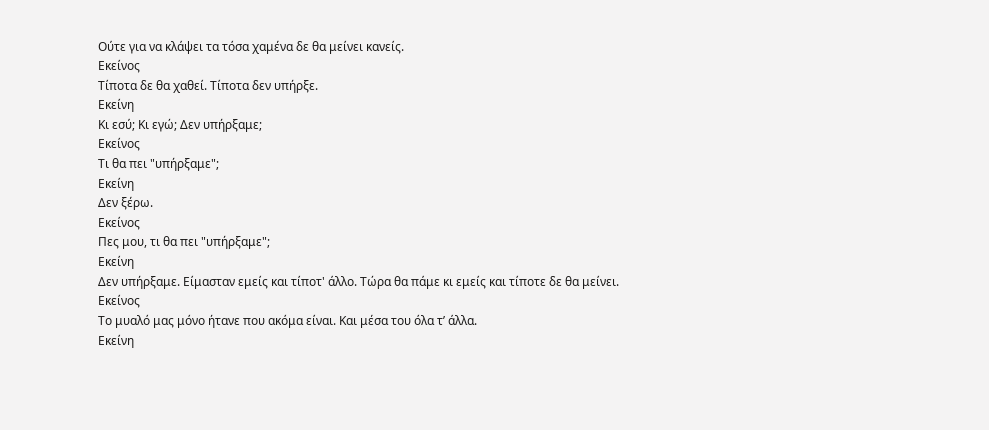Ούτε για να κλάψει τα τόσα χαμένα δε θα μείνει κανείς.
Εκείνος
Τίποτα δε θα χαθεί. Τίποτα δεν υπήρξε.
Εκείνη
Κι εσύ; Κι εγώ; Δεν υπήρξαμε;
Εκείνος
Τι θα πει "υπήρξαμε";
Εκείνη
Δεν ξέρω.
Εκείνος
Πες μου, τι θα πει "υπήρξαμε";
Εκείνη
Δεν υπήρξαμε. Είμασταν εμείς και τίποτ' άλλο. Τώρα θα πάμε κι εμείς και τίποτε δε θα μείνει.
Εκείνος
Το μυαλό μας μόνο ήτανε που ακόμα είναι. Και μέσα του όλα τ’ άλλα.
Εκείνη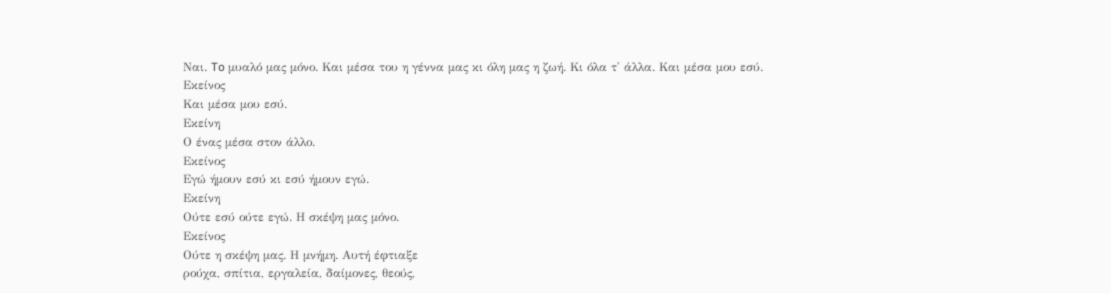Ναι. To μυαλό μας μόνο. Και μέσα του η γέννα μας κι όλη μας η ζωή. Κι όλα τ' άλλα. Και μέσα μου εσύ.
Εκείνος
Και μέσα μου εσύ.
Εκείνη
Ο ένας μέσα στον άλλο.
Εκείνος
Εγώ ήμουν εσύ κι εσύ ήμουν εγώ.
Εκείνη
Ούτε εσύ ούτε εγώ. Η σκέψη μας μόνο.
Εκείνος
Ούτε η σκέψη μας. Η μνήμη. Αυτή έφτιαξε
ρούχα, σπίτια, εργαλεία, δαίμονες, θεούς,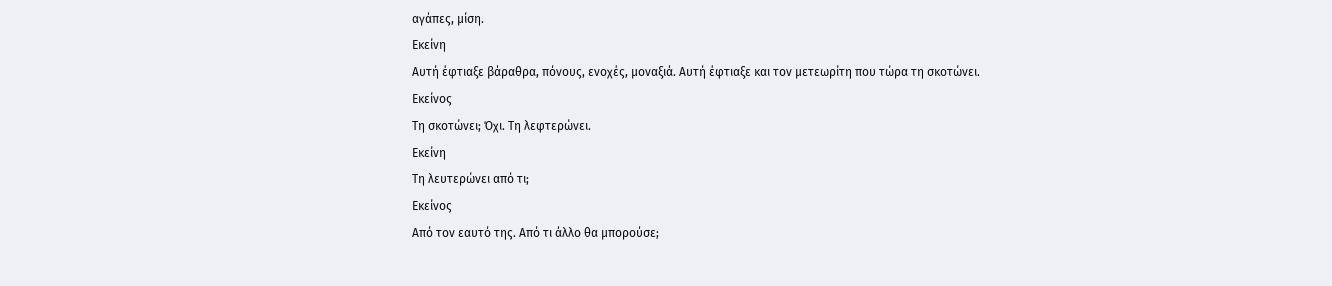αγάπες, μίση.
Εκείνη
Αυτή έφτιαξε βάραθρα, πόνους, ενοχές, μοναξιά. Αυτή έφτιαξε και τον μετεωρίτη που τώρα τη σκοτώνει.
Εκείνος
Τη σκοτώνει; Όχι. Τη λεφτερώνει.
Εκείνη
Τη λευτερώνει από τι;
Εκείνος
Από τον εαυτό της. Από τι άλλο θα μπορούσε;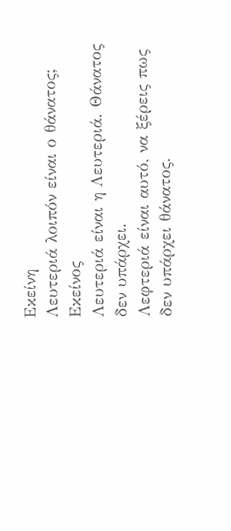Εκείνη
Λευτεριά λοιπόν είναι ο θάνατος;
Εκείνος
Λευτεριά είναι η Λευτεριά. Θάνατος δεν υπάρχει.
Λεφτεριά είναι αυτό, να ξέρεις πως δεν υπάρχει θάνατος.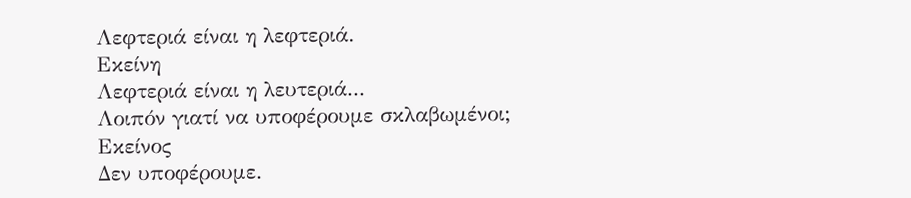Λεφτεριά είναι η λεφτεριά.
Εκείνη
Λεφτεριά είναι η λευτεριά...
Λοιπόν γιατί να υποφέρουμε σκλαβωμένοι;
Εκείνος
Δεν υποφέρουμε.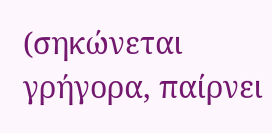(σηκώνεται γρήγορα, παίρνει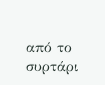από το συρτάρι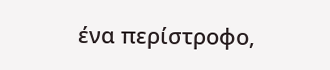ένα περίστροφο,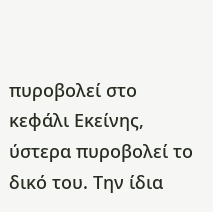πυροβολεί στο κεφάλι Εκείνης, ύστερα πυροβολεί το δικό του. Την ίδια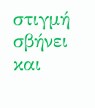στιγμή σβήνει και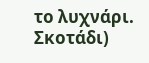το λυχνάρι. Σκοτάδι)